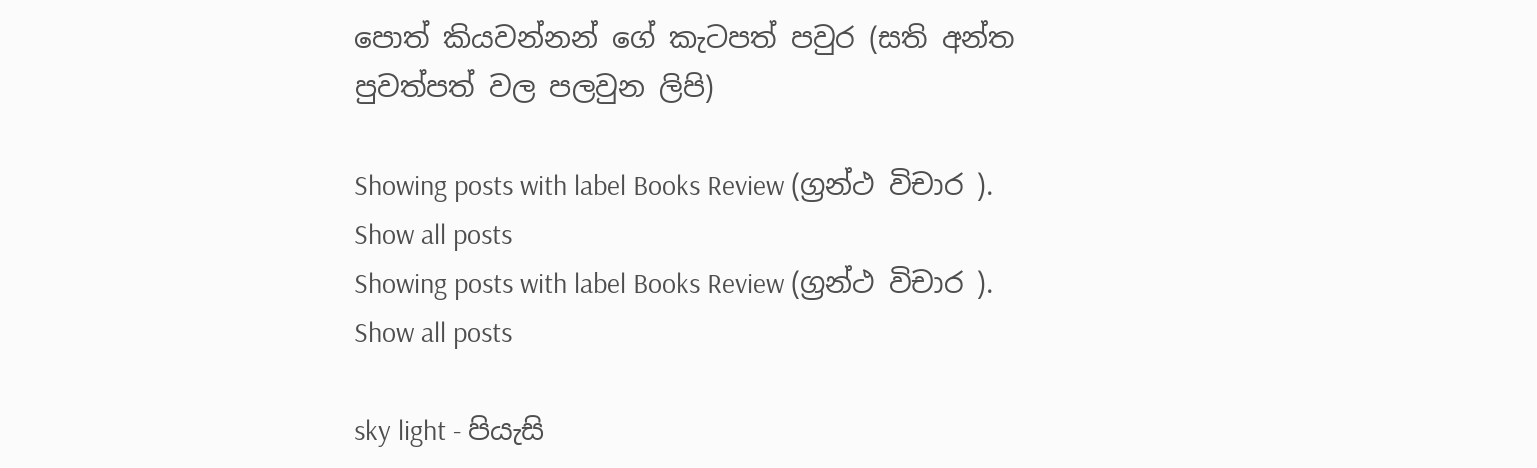පොත් කියවන්නන් ගේ කැටපත් පවුර (සති අන්ත පුවත්පත් වල පලවුන ලිපි)

Showing posts with label Books Review (ග්‍රන්ථ විචාර ). Show all posts
Showing posts with label Books Review (ග්‍රන්ථ විචාර ). Show all posts

sky light - පියැසි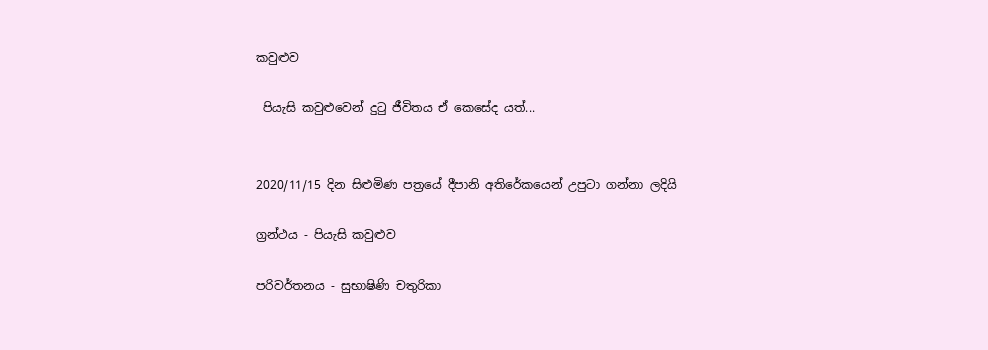කවුළුව

 පියැසි කවුළුවෙන් දුටු ජීවිතය ඒ කෙසේද යත්...


2020/11/15 දින සිළුමිණ පත්‍රයේ දීපානි අතිරේකයෙන් උපුටා ගන්නා ලදියි

ග්‍රන්ථය - පියැසි කවුළුව

පරිවර්තනය - සුභාෂිණි චතුරිකා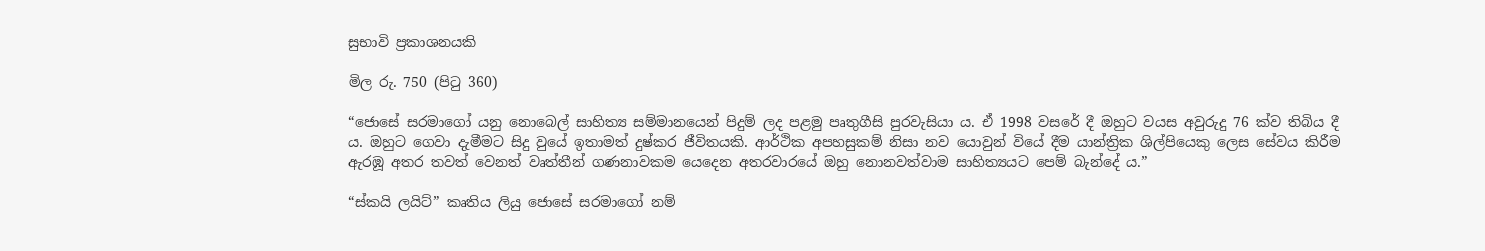සුභාවි ප්‍රකාශනයකි

මිල රු. 750 (පිටු 360)

“ජොසේ සරමාගෝ යනු නොබෙල් සාහිත්‍ය සම්මානයෙන් පිදුම් ලද පළමු පෘතුගීසි පුරවැසියා ය. ඒ 1998 වසරේ දී ඔහුට වයස අවුරුදු 76 ක්ව තිබිය දී ය. ඔහුට ගෙවා දැමීමට සිදු වුයේ ඉතාමත් දුෂ්කර ජීවිතයකි. ආර්ථික අපහසුකම් නිසා නව යොවුන් වියේ දීම යාන්ත්‍රික ශිල්පියෙකු ලෙස සේවය කිරීම ඇරඹූ අතර තවත් වෙනත් වෘත්තීන් ගණනාවකම යෙදෙන අතරවාරයේ ඔහු නොනවත්වාම සාහිත්‍යයට පෙම් බැන්දේ ය.”

“ස්කයි ලයිට්” කෘතිය ලියු ජොසේ සරමාගෝ නම්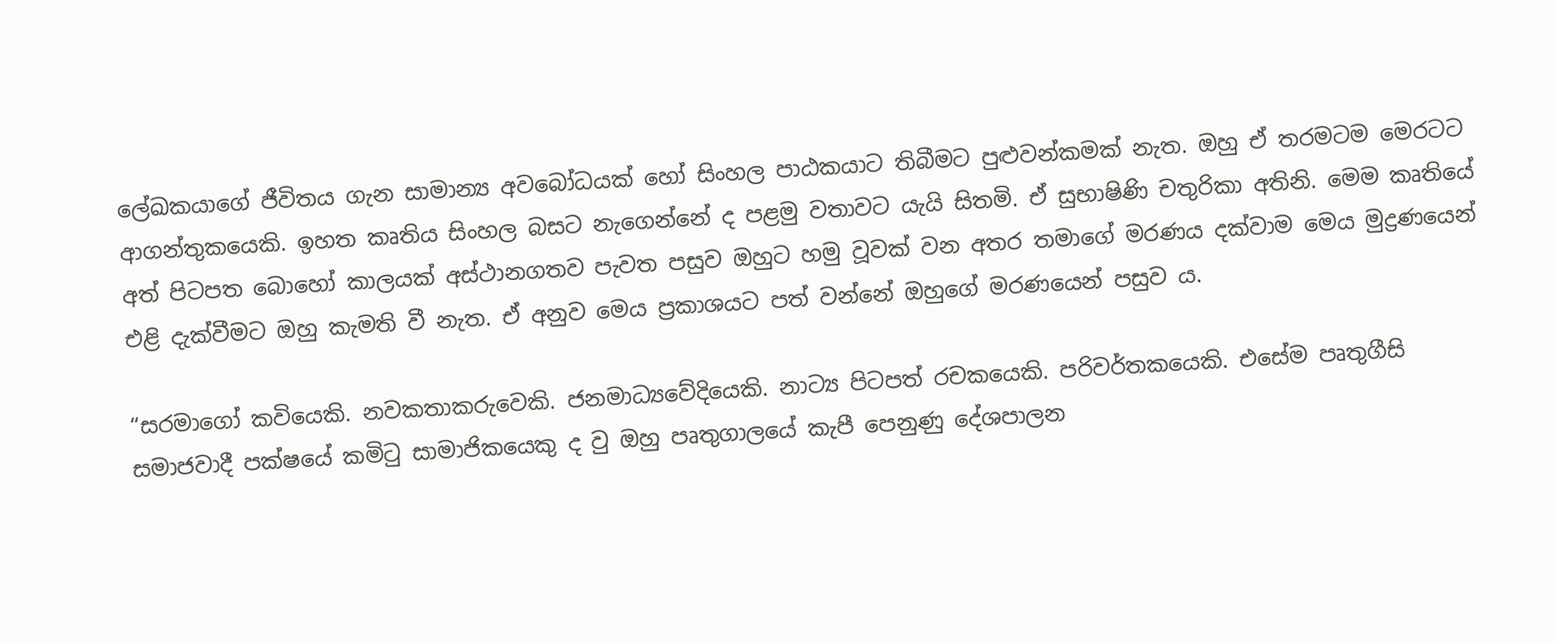ලේඛකයාගේ ජීවිතය ගැන සාමාන්‍ය අවබෝධයක් හෝ සිංහල පාඨකයාට තිබීමට පුළුවන්කමක් නැත. ඔහු ඒ තරමටම මෙරටට ආගන්තුකයෙකි. ඉහත කෘතිය සිංහල බසට නැගෙන්නේ ද පළමු වතාවට යැයි සිතමි. ඒ සුභාෂිණි චතුරිකා අතිනි. මෙම කෘතියේ අත් පිටපත බොහෝ කාලයක් අස්ථානගතව පැවත පසුව ඔහුට හමු වූවක් වන අතර තමාගේ මරණය දක්වාම මෙය මුද්‍රණයෙන් එළි දැක්වීමට ඔහු කැමති වී නැත. ඒ අනුව මෙය ප්‍රකාශයට පත් වන්නේ ඔහුගේ මරණයෙන් පසුව ය.

“සරමාගෝ කවියෙකි. නවකතාකරුවෙකි. ජනමාධ්‍යවේදියෙකි. නාට්‍ය පිටපත් රචකයෙකි. පරිවර්තකයෙකි. එසේම පෘතුගීසි සමාජවාදී පක්ෂයේ කමිටු සාමාජිකයෙකු ද වු ඔහු පෘතුගාලයේ කැපී පෙනුණු දේශපාලන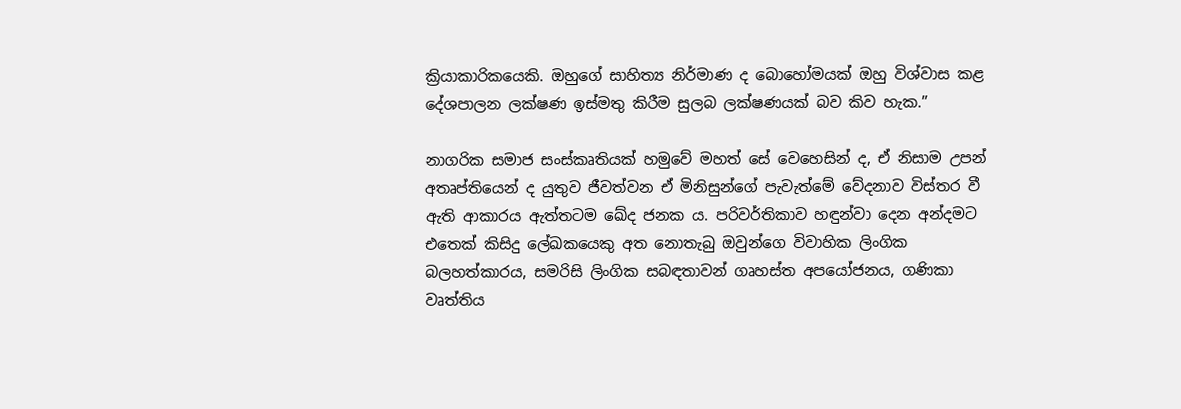ක්‍රියාකාරිකයෙකි. ඔහුගේ සාහිත්‍ය නිර්මාණ ද බොහෝමයක් ඔහු විශ්වාස කළ දේශපාලන ලක්ෂණ ඉස්මතු කිරීම සුලබ ලක්ෂණයක් බව කිව හැක.”

නාගරික සමාජ සංස්කෘතියක් හමුවේ මහත් සේ වෙහෙසින් ද, ඒ නිසාම උපන් අතෘප්තියෙන් ද යුතුව ජීවත්වන ඒ මිනිසුන්ගේ පැවැත්මේ වේදනාව විස්තර වී ඇති ආකාරය ඇත්තටම ඛේද ජනක ය. පරිවර්තිකාව හඳුන්වා දෙන අන්දමට එතෙක් කිසිදු ලේඛකයෙකු අත නොතැබු ඔවුන්ගෙ විවාහික ලිංගික බලහත්කාරය, සමරිසි ලිංගික සබඳතාවන් ගෘහස්ත අපයෝජනය, ගණිකා වෘත්තිය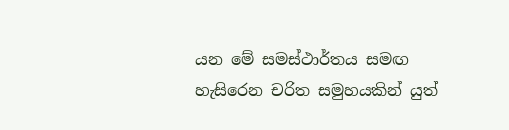යන මේ සමස්ථාර්තය සමඟ හැසිරෙන චරිත සමුහයකින් යුත්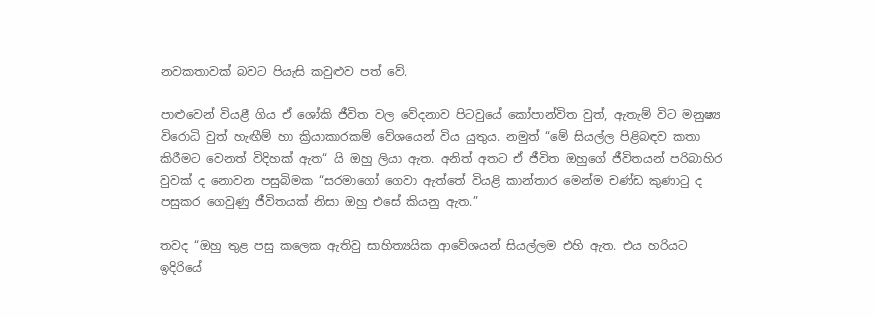නවකතාවක් බවට පියැසි කවුළුව පත් වේ.

පාළුවෙන් වියළී ගිය ඒ ශෝකි ජීවිත වල වේදනාව පිටවුයේ කෝපාන්විත වුත්, ඇතැම් විට මනුෂ්‍ය විරොධි වුත් හැඟීම් හා ක්‍රියාකාරකම් වේශයෙන් විය යුතුය. නමුත් “මේ සියල්ල පිළිබඳව කතා කිරීමට වෙනත් විදිහක් ඇත“ යි ඔහු ලියා ඇත. අනිත් අතට ඒ ජීවිත ඔහුගේ ජීවිතයන් පරිබාහිර වුවක් ද නොවන පසුබිමක “සරමාගෝ ගෙවා ඇත්තේ වියළි කාන්තාර මෙන්ම චණ්ඩ කුණාටු ද පසුකර ගෙවුණු ජීවිතයක් නිසා ඔහු එසේ කියනු ඇත.”

තවද “ඔහු තුළ පසු කලෙක ඇතිවු සාහිත්‍යයික ආවේශයන් සියල්ලම එහි ඇත. එය හරියට ඉදිරියේ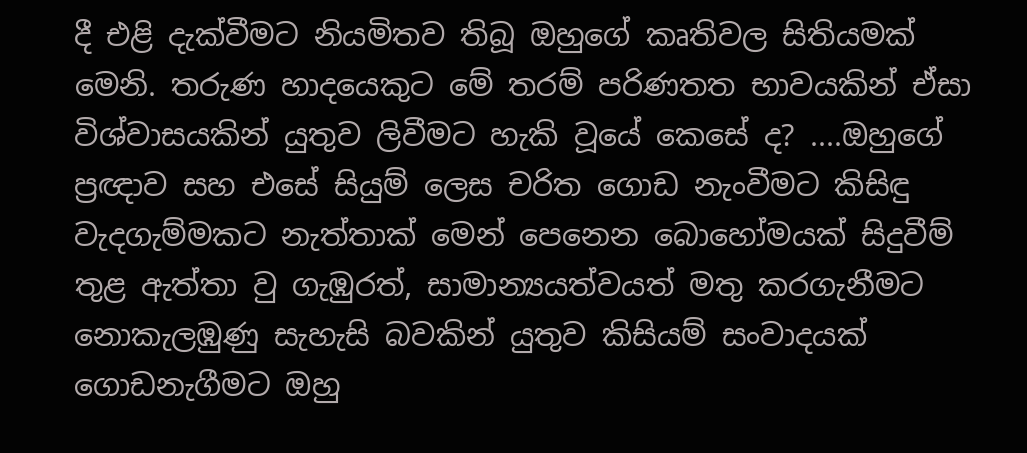දී එළි දැක්වීමට නියමිතව තිබූ ඔහුගේ කෘතිවල සිතියමක් මෙනි. තරුණ හාදයෙකුට මේ තරම් පරිණතත භාවයකින් ඒසා විශ්වාසයකින් යුතුව ලිවීමට හැකි වූයේ කෙසේ ද? ....ඔහුගේ ප්‍රඥාව සහ එසේ සියුම් ලෙස චරිත ගොඩ නැංවීමට කිසිඳු වැදගැම්මකට නැත්තාක් මෙන් පෙනෙන බොහෝමයක් සිදුවීම් තුළ ඇත්තා වු ගැඹුරත්, සාමාන්‍යයත්වයත් මතු කරගැනීමට නොකැලඹුණු සැහැසි බවකින් යුතුව කිසියම් සංවාදයක් ගොඩනැගීමට ඔහු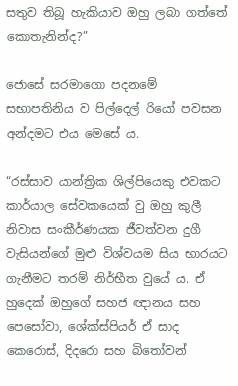සතුව තිබූ හැකියාව ඔහු ලබා ගත්තේ කොතැනින්ද?”

ජොසේ සරමාගො පදනමේ සභාපතිනිය ව පිල්දෙල් රියෝ පවසන අන්දමට එය මෙසේ ය.

“රස්සාව යාන්ත්‍රික ශිල්පියෙකු එවකට කාර්යාල සේවකයෙක් වු ඔහු කුලී නිවාස සංකීර්ණයක ජීවත්වන දුගී වැසියන්ගේ මුළු විශ්වයම සිය භාරයට ගැනීමට තරම් නිර්භීත වුයේ ය. ඒ හුදෙක් ඔහුගේ සහජ ඥානය සහ පෙසෝවා, ශේක්ස්පියර් ඒ සාද කෙරොස්, දිදරො සහ බිතෝවන්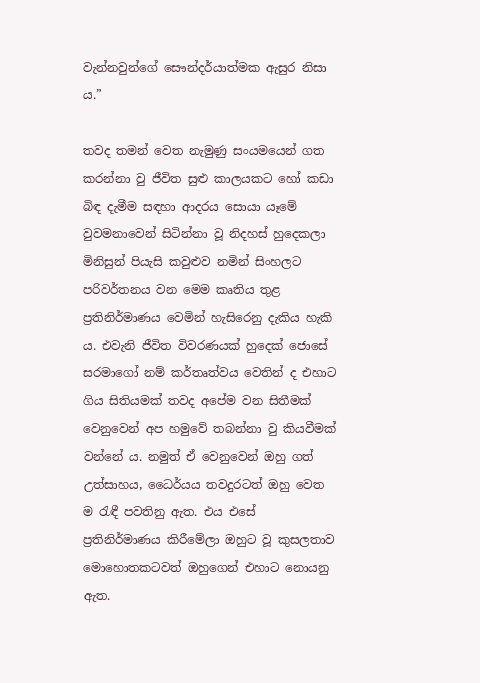වැන්නවුන්ගේ සෞන්දර්යාත්මක ඇසුර නිසා ය.”

තවද තමන් වෙත නැමුණු සංයමයෙන් ගත කරන්නා වු ජීවිත සුළු කාලයකට හෝ කඩා බිඳ දැමීම සඳහා ආදරය සොයා යෑමේ වුවමනාවෙන් සිටින්නා වූ නිදහස් හුදෙකලා මිනිසුන් පියැසි කවුළුව නමින් සිංහලට පරිවර්තනය වන මෙම කෘතිය තුළ ප්‍රතිනිර්මාණය වෙමින් හැසිරෙනු දැකිය හැකි ය. එවැනි ජීවිත විවරණයක් හුදෙක් ජොසේ සරමාගෝ නම් කර්තෘත්වය වෙතින් ද එහාට ගිය සිතියමක් තවද අපේම වන සිතීමක් වෙනුවෙන් අප හමුවේ තබන්නා වු කියවීමක් වන්නේ ය. නමුත් ඒ වෙනුවෙන් ඔහු ගත් උත්සාහය, ධෛර්යය තවදුරටත් ඔහු වෙත ම රැඳී පවතිනු ඇත. එය එසේ ප්‍රතිනිර්මාණය කිරීමේලා ඔහුට වූ කුසලතාව මොහොතකටවත් ඔහුගෙන් එහාට නොයනු ඇත.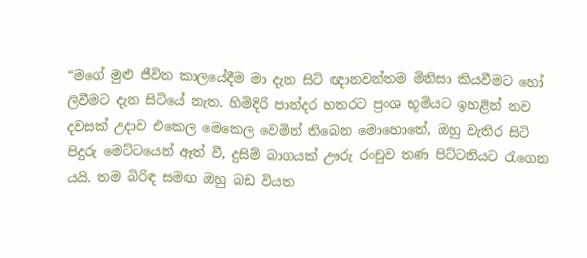“මගේ මුළු ජීවිත කාලයේදීම මා දැන සිටි ඥානවන්තම මිනිසා කියවීමට හෝ ලිවීමට දැන සිටියේ නැත. හිමිදිරි පාන්දර හතරට ප්‍රංශ භූමියට ඉහළින් නව දවසක් උදාව එකෙල මෙකෙල වෙමින් තිබෙන මොහොතේ, ඔහු වැතිර සිටි පිදුරු මෙට්ටයෙන් ඈත් වී, දුසිම් බාගයක් ඌරු රංචුව තණ පිට්ටනියට රැගෙන යයි. තම බිරිඳ සමඟ ඔහු බඩ වියත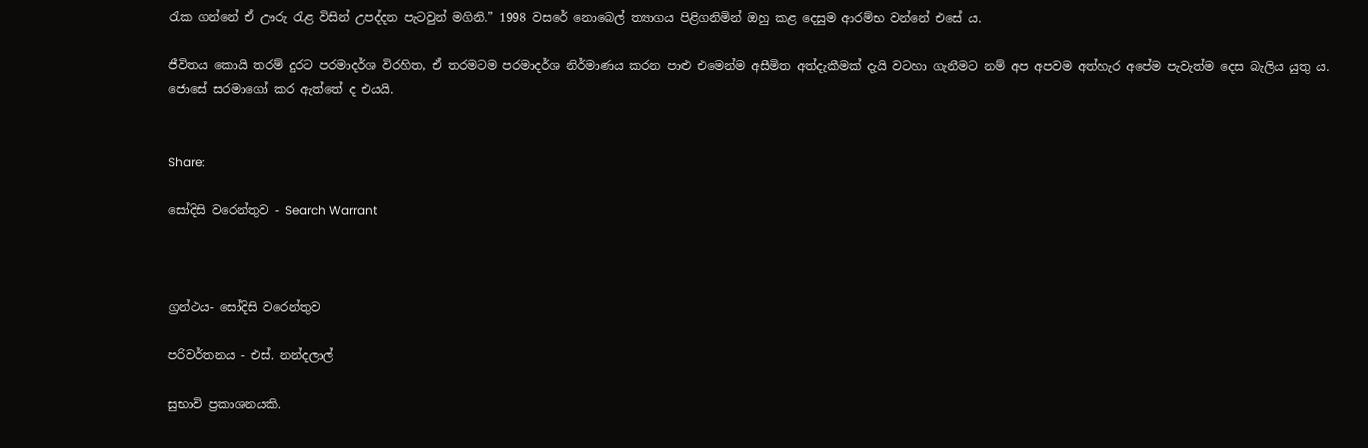රැක ගන්නේ ඒ ඌරු රැළ විසින් උපද්දන පැටවුන් මගිනි.” 1998 වසරේ නොබෙල් ත්‍යාගය පිළිගනිමින් ඔහු කළ දෙසුම ආරම්භ වන්නේ එසේ ය.

ජීවිතය කොයි තරම් දුරට පරමාදර්ශ විරහිත, ඒ තරමටම පරමාදර්ශ නිර්මාණය කරන පාළු එමෙන්ම අසීමිත අත්දැකීමක් දැයි වටහා ගැනීමට නම් අප අපවම අත්හැර අපේම පැවැත්ම දෙස බැලිය යුතු ය. ජොසේ සරමාගෝ කර ඇත්තේ ද එයයි.


Share:

සෝදිසි වරෙන්තුව - Search Warrant



ග්‍රන්ථය- සෝදිසි වරෙන්තුව

පරිවර්තනය - එස්. නන්දලාල්

සුභාවි ප්‍රකාශනයකි.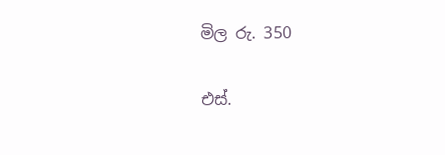මිල රු. 350

එස්.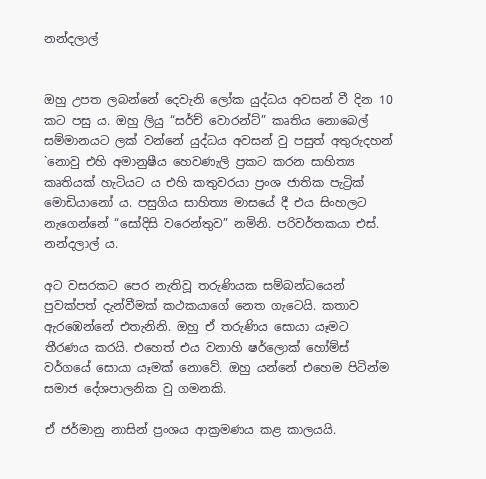නන්දලාල්


ඔහු උපත ලබන්නේ දෙවැනි ලෝක යුද්ධය අවසන් වී දින 10 කට පසු ය. ඔහු ලියු “සර්ච් වොරන්ට්” කෘතිය නොබෙල් සම්මානයට ලක් වන්නේ යුද්ධය අවසන් වු පසුත් අතුරුදහන් `නොවු එහි අමානුෂීය හෙවණැලි ප්‍රකට කරන සාහිත්‍ය කෘතියක් හැටියට ය එහි කතුවරයා ප්‍රංශ ජාතික පැට්‍රික් මොඩියානෝ ය. පසුගිය සාහිත්‍ය මාසයේ දී එය සිංහලට නැගෙන්නේ “සෝදිසි වරෙන්තුව” නමිනි. පරිවර්තකයා එස්. නන්දලාල් ය.

අට වසරකට පෙර නැතිවූ තරුණියක සම්බන්ධයෙන් පුවක්පත් දැන්වීමක් කථකයාගේ නෙත ගැටෙයි. කතාව ඇරඹෙන්නේ එතැනිනි. ඔහු ඒ තරුණිය සොයා යෑමට තීරණය කරයි. එහෙත් එය වනාහි ෂර්ලොක් හෝම්ස් වර්ගයේ සොයා යෑමක් නොවේ. ඔහු යන්නේ එහෙම පිටින්ම සමාජ දේශපාලනික වු ගමනකි.

ඒ ජර්මානු නාසින් ප්‍රංශය ආක්‍රමණය කළ කාලයයි.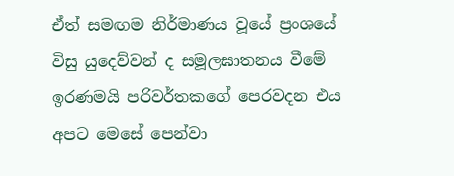ඒත් සමඟම නිර්මාණය වූයේ ප්‍රංශයේ විසු යුදෙව්වන් ද සමූලඝාතනය වීමේ ඉරණමයි පරිවර්තකගේ පෙරවදන එය අපට මෙසේ පෙන්වා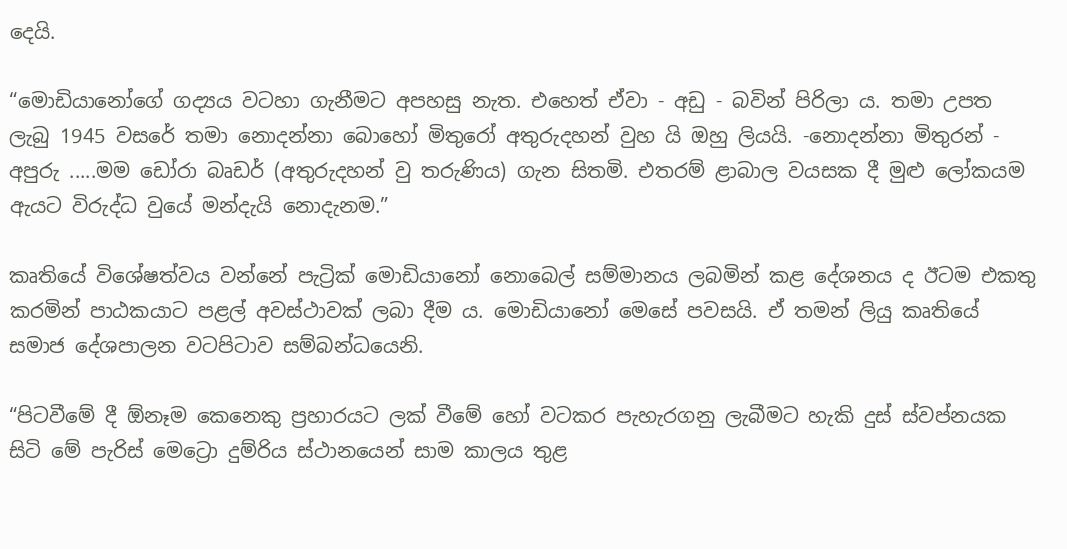දෙයි.

“මොඩියානෝගේ ගද්‍යය වටහා ගැනීමට අපහසු නැත. එහෙත් ඒවා - අඩු - බවින් පිරිලා ය. තමා උපත ලැබු 1945 වසරේ තමා නොදන්නා බොහෝ මිතුරෝ අතුරුදහන් වුහ යි ඔහු ලියයි. -නොදන්නා මිතුරන් - අපුරු .....මම ඩෝරා බෘඩර් (අතුරුදහන් වු තරුණිය) ගැන සිතමි. එතරම් ළාබාල වයසක දී මුළු ලෝකයම ඇයට විරුද්ධ වුයේ මන්දැයි නොදැනම.”

කෘතියේ විශේෂත්වය වන්නේ පැට්‍රික් මොඩියානෝ නොබෙල් සම්මානය ලබමින් කළ දේශනය ද ඊටම එකතු කරමින් පාඨකයාට පළල් අවස්ථාවක් ලබා දීම ය. මොඩියානෝ මෙසේ පවසයි. ඒ තමන් ලියු කෘතියේ සමාජ දේශපාලන වටපිටාව සම්බන්ධයෙනි.

“පිටවීමේ දී ඕනෑම කෙනෙකු ප්‍රහාරයට ලක් වීමේ හෝ වටකර පැහැරගනු ලැබීමට හැකි දුස් ස්වප්නයක සිටි මේ පැරිස් මෙට්‍රො දුම්රිය ස්ථානයෙන් සාම කාලය තුළ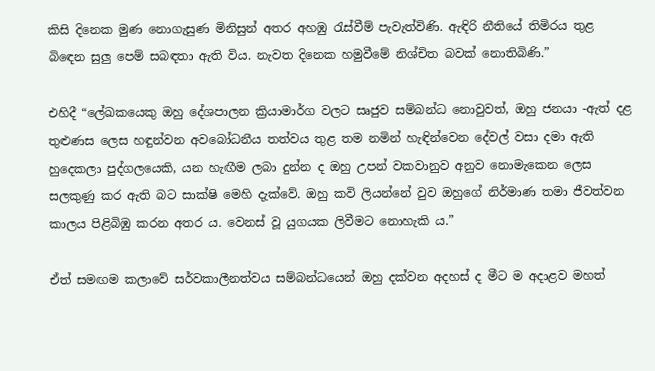කිසි දිනෙක මුණ නොගැසුණ මිනිසුන් අතර අහඹු රැස්වීම් පැවැත්විණි. ඇඳිරි නීතියේ තිමිරය තුළ බිඳෙන සුලු පෙම් සබඳතා ඇති විය. නැවත දිනෙක හමුවීමේ නිශ්චිත බවක් නොතිබිණි.”

එහිදී “ලේඛකයෙකු ඔහු දේශපාලන ක්‍රියාමාර්ග වලට සෘජුව සම්බන්ධ නොවුවත්, ඔහු ජනයා -ඇත් දළ තුළුණස ලෙස හඳුන්වන අවබෝධනීය තත්වය තුළ තම නමින් හැඳින්වෙන දේවල් වසා දමා ඇති හුදෙකලා පුද්ගලයෙකි, යන හැඟීම ලබා දුන්න ද ඔහු උපන් වකවානුව අනුව නොමැකෙන ලෙස සලකුණු කර ඇති බට සාක්ෂි මෙහි දැක්වේ. ඔහු කවි ලියන්නේ වුව ඔහුගේ නිර්මාණ තමා ජීවත්වන කාලය පිළිබිඹු කරන අතර ය. වෙනස් වූ යුගයක ලිවීමට නොහැකි ය.”

ඒත් සමඟම කලාවේ සර්වකාලීනත්වය සම්බන්ධයෙන් ඔහු දක්වන අදහස් ද මීට ම අදාළව මහත්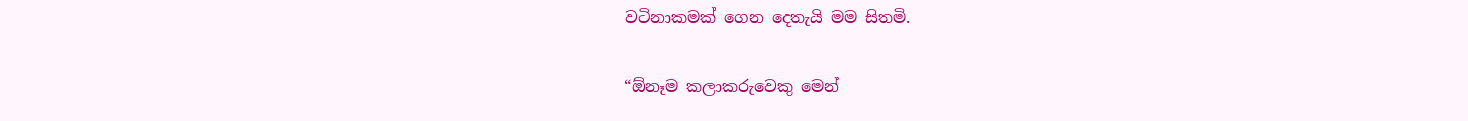වටිනාකමක් ගෙන දෙතැයි මම සිතමි.

“ඕනෑම කලාකරුවෙකු මෙන්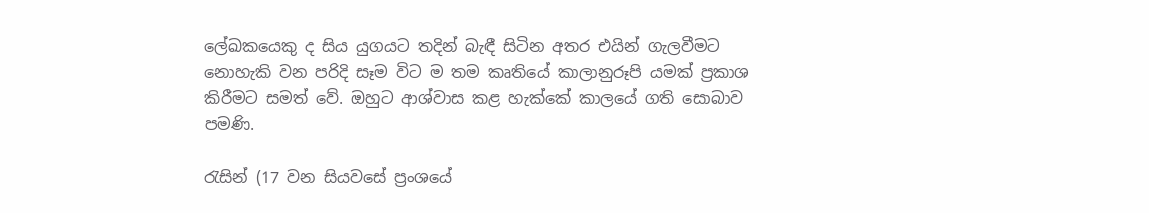ලේඛකයෙකු ද සිය යුගයට තදින් බැඳී සිටින අතර එයින් ගැලවීමට නොහැකි වන පරිදි සෑම විට ම තම කෘතියේ කාලානුරූපි යමක් ප්‍රකාශ කිරීමට සමත් වේ. ඔහුට ආශ්වාස කළ හැක්කේ කාලයේ ගති සොබාව පමණි.

රැසින් (17 වන සියවසේ ප්‍රංශයේ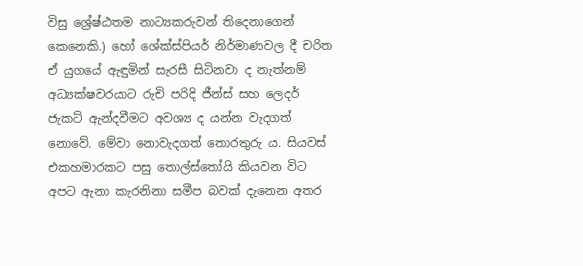විසු ශ්‍රේෂ්ඨතම නාට්‍යකරුවන් තිදෙනාගෙන් කෙනෙකි.) හෝ ශේක්ස්පියර් නිර්මාණවල දී චරිත ඒ යුගයේ ඇඳුමින් සැරසී සිටිනවා ද නැත්නම් අධ්‍යක්ෂවරයාට රුචි පරිදි ජීන්ස් සහ ලෙදර් ජැකට් ඇන්දවීමට අවශ්‍ය ද යන්න වැදගත් නොවේ. මේවා නොවැදගත් තොරතුරු ය. සියවස් එකහමාරකට පසු තොල්ස්තෝයි කියවන විට අපට ඇනා කැරනිනා සමීප බවක් දැනෙන අතර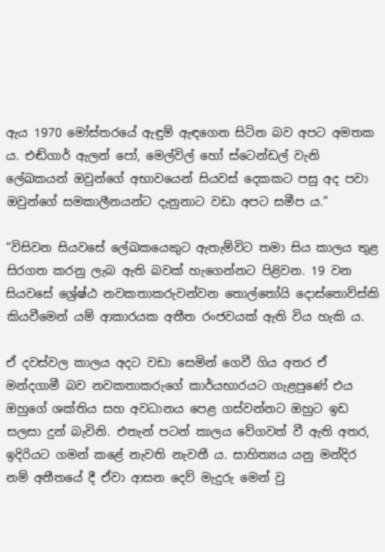ඇය 1970 මෝස්තරයේ ඇඳුම් ඇඳගෙන සිටින බව අපට අමතක ය. එඬ්ගාර් ඇලන් පෝ, මෙල්විල් හෝ ස්ටෙන්ඩල් වැනි ලේඛකයන් ඔවුන්ගේ අභාවයෙන් සියවස් දෙකකට පසු අද පවා ඔවුන්ගේ සමකාලීනයන්ට දැනුනාට වඩා අපට සමීප ය.”

“විසිවන සියවසේ ලේඛකයෙකුට ඇතැම්විට තමා සිය කාලය තුළ සිරගත කරනු ලැබ ඇති බවක් හැගෙන්නට පිළිවන. 19 වන සියවසේ ශ්‍රේෂ්ඨ නවකතාකරුවන්වන තොල්තෝයි දොස්තොව්ස්කි කියවීමෙන් යම් ආකාරයක අතීත රංජවයක් ඇති විය හැකි ය.

ඒ දවස්වල කාලය අදට වඩා සෙමින් ගෙවී ගිය අතර ඒ මන්දගාමී බව නවකතාකරුගේ කාර්යභාරයට ගැළපුණේ එය ඔහුගේ ශක්තිය සහ අවධානය පෙළ ගස්වන්නට ඔහුට ඉඩ සලසා දුන් බැවිනි. එතැන් පටන් කාලය වේගවත් වී ඇති අතර, ඉදිරියට ගමන් කළේ නැවති නැවතී ය. සාහිත්‍යය යනු මන්දිර නම් අතීතයේ දී ඒවා ආසන දෙව් මැදුරු මෙන් වු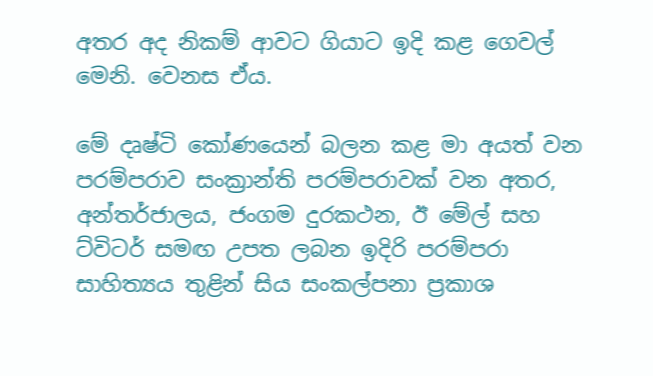අතර අද නිකම් ආවට ගියාට ඉදි කළ ගෙවල් මෙනි. වෙනස ඒය.

මේ දෘෂ්ටි කෝණයෙන් බලන කළ මා අයත් වන පරම්පරාව සංක්‍රාන්ති පරම්පරාවක් වන අතර, අන්තර්ජාලය, ජංගම දුරකථන, ඊ මේල් සහ ට්විටර් සමඟ උපත ලබන ඉදිරි පරම්පරා සාහිත්‍යය තුළින් සිය සංකල්පනා ප්‍රකාශ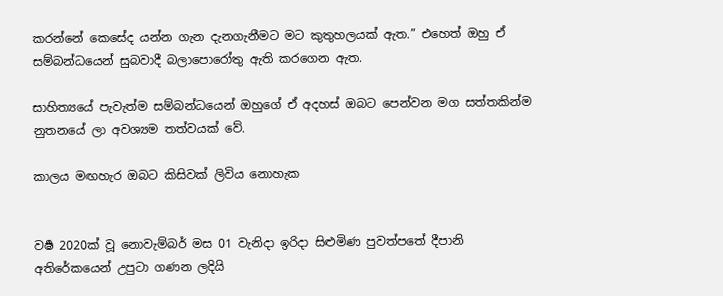කරන්නේ කෙසේද යන්න ගැන දැනගැනීමට මට කුතුහලයක් ඇත.” එහෙත් ඔහු ඒ සම්බන්ධයෙන් සුබවාදී බලාපොරෝතු ඇති කරගෙන ඇත.

සාහිත්‍යයේ පැවැත්ම සම්බන්ධයෙන් ඔහුගේ ඒ අදහස් ඔබට පෙන්වන මග සත්තකින්ම නුතනයේ ලා අවශ්‍යම තත්වයක් වේ.

කාලය මඟහැර ඔබට කිසිවක් ලිවිය නොහැක


වර්‍ෂ 2020ක් වූ නොවැම්බර් මස 01 වැනිදා ඉරිදා සිළුමිණ පුවත්පතේ දීපානි අතිරේකයෙන් උපුටා ගණන ලදියි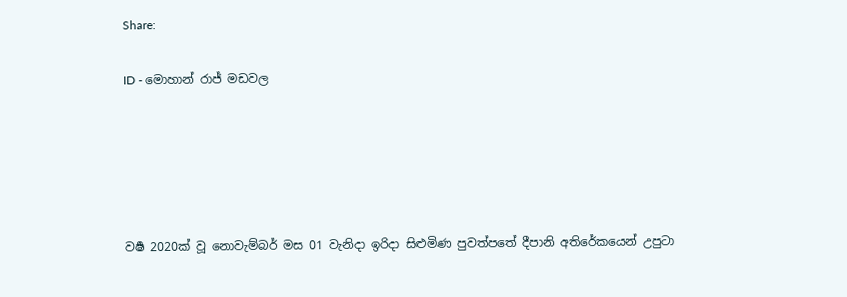Share:

ID - මොහාන් රාජ් මඩවල





වර්‍ෂ 2020ක් වූ නොවැම්බර් මස 01 වැනිදා ඉරිදා සිළුමිණ පුවත්පතේ දීපානි අතිරේකයෙන් උපුටා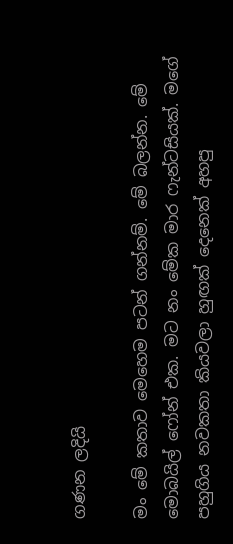ගණන ලදියි

මං මේ කතාව මෙහෙම පටන් ගන්නම්. මේ බලන්න. මේ මොබයිල් ෆෝන් එක. මට නං මේක මාර ෆැන්ටසියක්. මගේ පහුගිය නවකතා කියවලා හුඟක් දෙනෙක් අහපු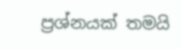ප්‍රශ්නයක් තමයි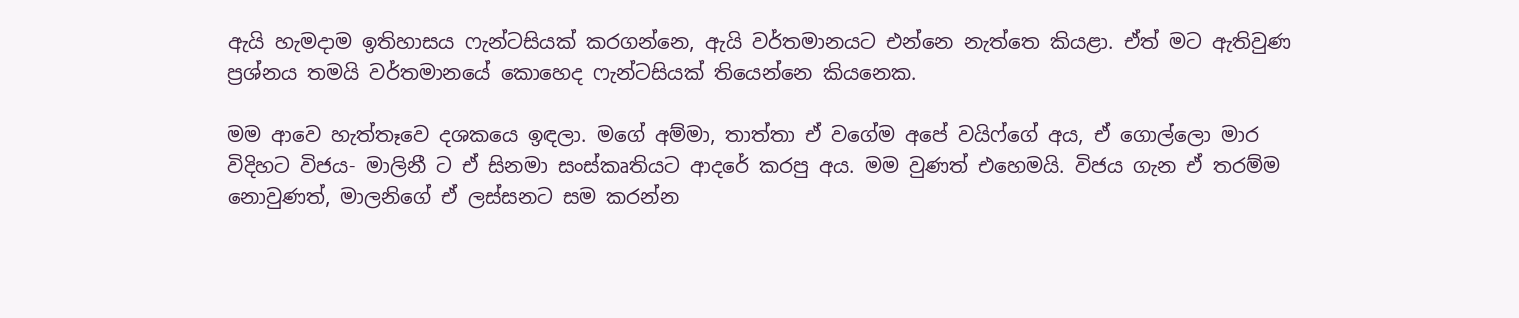ඇයි හැමදාම ඉතිහාසය ෆැන්ටසියක් කරගන්නෙ, ඇයි වර්තමානයට එන්නෙ නැත්තෙ කියළා. ඒත් මට ඇතිවුණ ප්‍රශ්නය තමයි වර්තමානයේ කොහෙද ෆැන්ටසියක් තියෙන්නෙ කියනෙක.

මම ආවෙ හැත්තෑවෙ දශකයෙ ඉඳලා. මගේ අම්මා, තාත්තා ඒ වගේම අපේ වයිෆ්ගේ අය, ඒ ගොල්ලො මාර විදිහට විජය- මාලිනී ට ඒ සිනමා සංස්කෘතියට ආදරේ කරපු අය. මම වුණත් එහෙමයි. විජය ගැන ඒ තරම්ම නොවුණත්, මාලනිගේ ඒ ලස්සනට සම කරන්න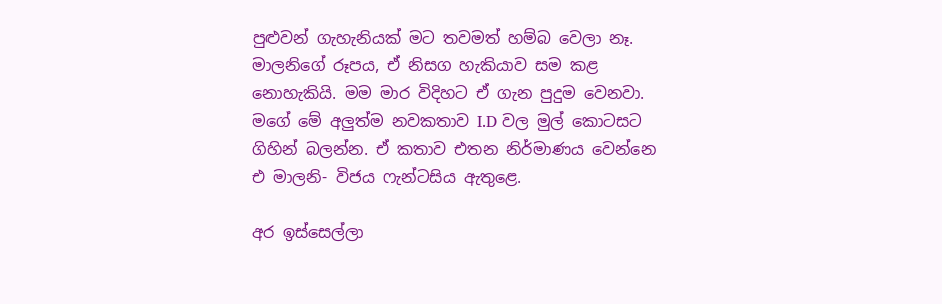පුළුවන් ගැහැනියක් මට තවමත් හම්බ වෙලා නෑ. මාලනිගේ රූපය, ඒ නිසග හැකියාව සම කළ නොහැකියි. මම මාර විදිහට ඒ ගැන පුදුම වෙනවා. මගේ මේ අලුත්ම නවකතාව I.D වල මුල් කොටසට ගිහින් බලන්න. ඒ කතාව එතන නිර්මාණය වෙන්නෙ එ මාලනි- විජය ෆැන්ටසිය ඇතුළෙ.

අර ඉස්සෙල්ලා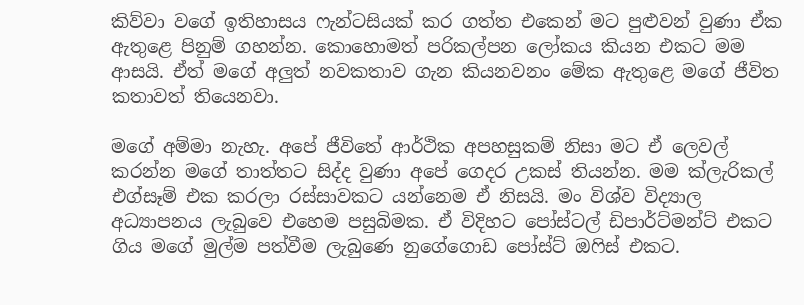කිව්වා වගේ ඉතිහාසය ෆැන්ටසියක් කර ගත්ත එකෙන් මට පුළුවන් වුණා ඒක ඇතුළෙ පිනුම් ගහන්න. කොහොමත් පරිකල්පන ලෝකය කියන එකට මම ආසයි. ඒත් මගේ අලුත් නවකතාව ගැන කියනවනං මේක ඇතුළෙ මගේ ජීවිත කතාවත් තියෙනවා.

මගේ අම්මා නැහැ. අපේ ජීවිතේ ආර්ථික අපහසුකම් නිසා මට ඒ ලෙවල් කරන්න මගේ තාත්තට සිද්ද වුණා අපේ ගෙදර උකස් තියන්න. මම ක්ලැරිකල් එග්සෑම් එක කරලා රස්සාවකට යන්නෙම ඒ නිසයි. මං විශ්ව විද්‍යාල අධ්‍යාපනය ලැබුවෙ එහෙම පසුබිමක. ඒ විදිහට පෝස්ටල් ඩිපාර්ට්මන්ට් එකට ගිය මගේ මුල්ම පත්වීම ලැබුණෙ නුගේගොඩ පෝස්ට් ඔෆිස් එකට.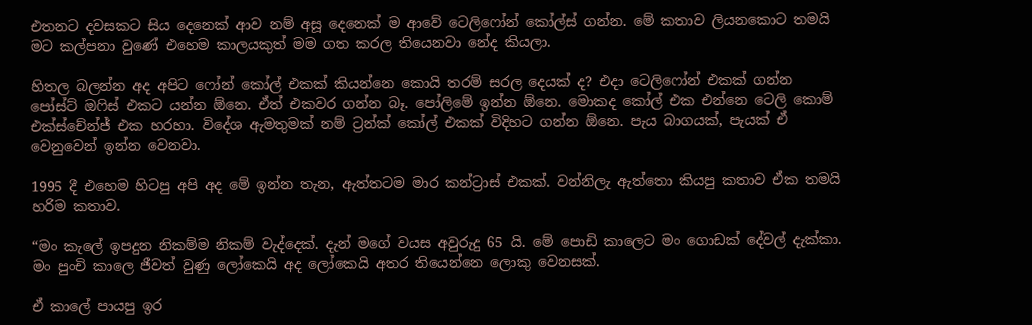එතනට දවසකට සිය දෙනෙක් ආව නම් අසූ දෙනෙක් ම ආවේ ටෙලිෆෝන් කෝල්ස් ගන්න. මේ කතාව ලියනකොට තමයි මට කල්පනා වුණේ එහෙම කාලයකුත් මම ගත කරල තියෙනවා නේද කියලා.

හිතල බලන්න අද අපිට ෆෝන් කෝල් එකක් කියන්නෙ කොයි තරම් සරල දෙයක් ද? එදා ටෙලිෆෝන් එකක් ගන්න පෝස්ට් ඔෆිස් එකට යන්න ඕනෙ. ඒත් එකවර ගන්න බෑ. පෝලිමේ ඉන්න ඕනෙ. මොකද කෝල් එක එන්නෙ ටෙලි කොම් එක්ස්චේන්ජ් එක හරහා. විදේශ ඇමතුමක් නම් ට්‍රන්ක් කෝල් එකක් විදිහට ගන්න ඕනෙ. පැය බාගයක්, පැයක් ඒ වෙනුවෙන් ඉන්න වෙනවා.

1995 දී එහෙම හිටපු අපි අද මේ ඉන්න තැන, ඇත්තටම මාර කන්ට්‍රාස් එකක්. වන්නිලැ ඇත්තො කියපු කතාව ඒක තමයි හරිම කතාව.

“මං කැලේ ඉපදුන නිකම්ම නිකම් වැද්දෙක්. දැන් මගේ වයස අවුරුදු 65 යි. මේ පොඩි කාලෙට මං ගොඩක් දේවල් දැක්කා. මං පුංචි කාලෙ ජීවත් වුණු ලෝකෙයි අද ලෝකෙයි අතර තියෙන්නෙ ලොකු වෙනසක්.

ඒ කාලේ පායපු ඉර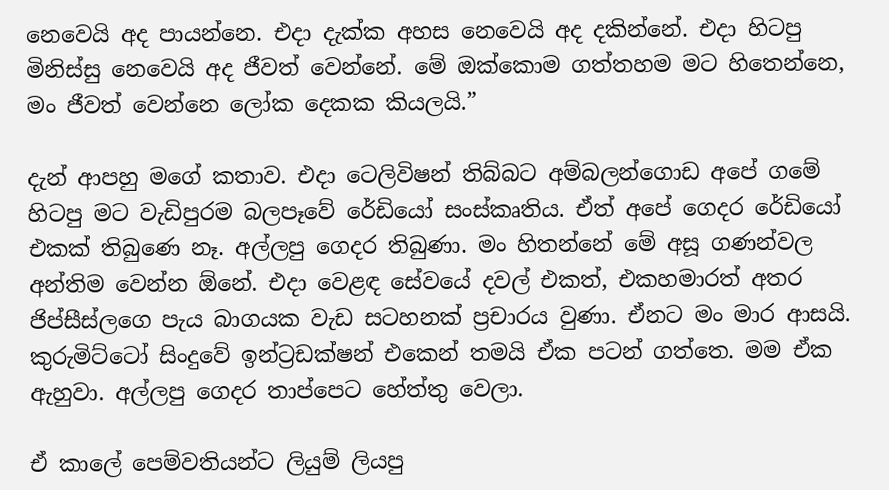නෙවෙයි අද පායන්නෙ. එදා දැක්ක අහස නෙවෙයි අද දකින්නේ. එදා හිටපු මිනිස්සු නෙවෙයි අද ජීවත් වෙන්නේ. මේ ඔක්කොම ගත්තහම මට හිතෙන්නෙ, මං ජීවත් වෙන්නෙ ලෝක දෙකක කියලයි.”

දැන් ආපහු මගේ කතාව. එදා ටෙලිවිෂන් තිබ්බට අම්බලන්ගොඩ අපේ ගමේ හිටපු මට වැඩිපුරම බලපෑවේ රේඩියෝ සංස්කෘතිය. ඒත් අපේ ගෙදර රේඩියෝ එකක් තිබුණෙ නෑ. අල්ලපු ගෙදර තිබුණා. මං හිතන්නේ මේ අසූ ගණන්වල අන්තිම වෙන්න ඕනේ. එදා වෙළඳ සේවයේ දවල් එකත්, එකහමාරත් අතර ජිප්සීස්ලගෙ පැය බාගයක වැඩ සටහනක් ප්‍රචාරය වුණා. ඒනට මං මාර ආසයි. කුරුමිට්ටෝ සිංදුවේ ඉන්ට්‍රඩක්ෂන් එකෙන් තමයි ඒක පටන් ගත්තෙ. මම ඒක ඇහුවා. අල්ලපු ගෙදර තාප්පෙට හේත්තු වෙලා.

ඒ කාලේ පෙම්වතියන්ට ලියුම් ලියපු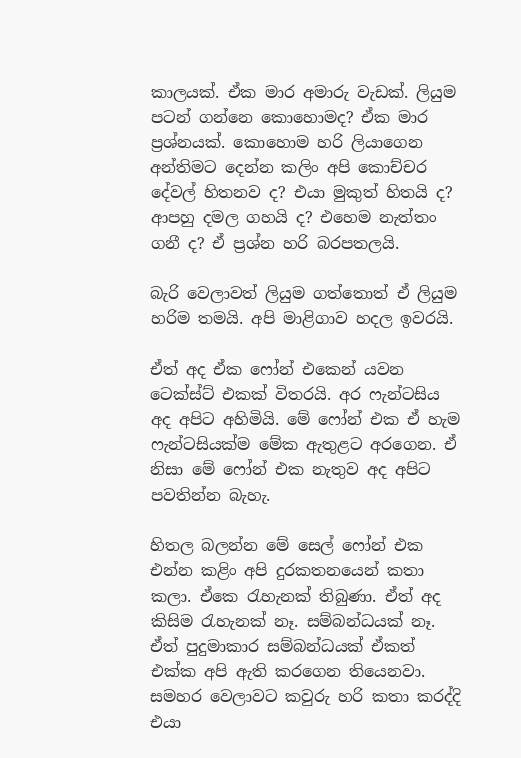කාලයක්. ඒක මාර අමාරු වැඩක්. ලියුම පටන් ගන්නෙ කොහොමද? ඒක මාර ප්‍රශ්නයක්. කොහොම හරි ලියාගෙන අන්තිමට දෙන්න කලිං අපි කොච්චර දේවල් හිතනව ද? එයා මුකුත් හිතයි ද? ආපහු දමල ගහයි ද? එහෙම නැත්තං ගනී ද? ඒ ප්‍රශ්න හරි බරපතලයි.

බැරි වෙලාවත් ලියුම ගත්තොත් ඒ ලියුම හරිම තමයි. අපි මාළිගාව හදල ඉවරයි.

ඒත් අද ඒක ෆෝන් එකෙන් යවන ටෙක්ස්ට් එකක් විතරයි. අර ෆැන්ටසිය අද අපිට අහිමියි. මේ ෆෝන් එක ඒ හැම ෆැන්ටසියක්ම මේක ඇතුළට අරගෙන. ඒ නිසා මේ ෆෝන් එක නැතුව අද අපිට පවතින්න බැහැ.

හිතල බලන්න මේ සෙල් ෆෝන් එක එන්න කළිං අපි දුරකතනයෙන් කතා කලා. ඒකෙ රැහැනක් තිබුණා. ඒත් අද කිසිම රැහැනක් නෑ. සම්බන්ධයක් නෑ. ඒත් පුදුමාකාර සම්බන්ධයක් ඒකත් එක්ක අපි ඇති කරගෙන තියෙනවා. සමහර වෙලාවට කවුරු හරි කතා කරද්දි එයා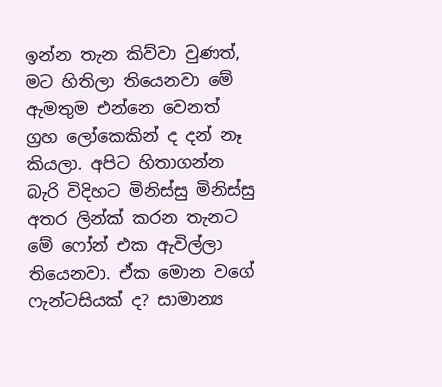ඉන්න තැන කිව්වා වුණත්, මට හිතිලා තියෙනවා මේ ඇමතුම එන්නෙ වෙනත් ග්‍රහ ලෝකෙකින් ද දන් නෑ කියලා. අපිට හිතාගන්න බැරි විදිහට මිනිස්සු මිනිස්සු අතර ලින්ක් කරන තැනට මේ ෆෝන් එක ඇවිල්ලා තියෙනවා. ඒක මොන වගේ ෆැන්ටසියක් ද? සාමාන්‍ය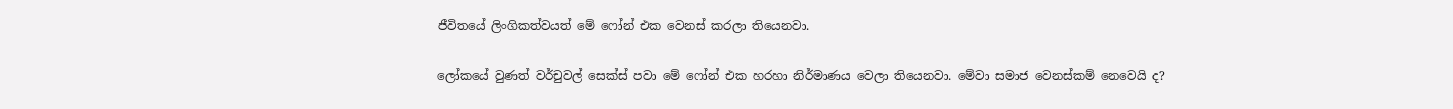ජීවිතයේ ලිංගිකත්වයත් මේ ෆෝන් එක වෙනස් කරලා තියෙනවා.

ලෝකයේ වුණත් වර්චුවල් සෙක්ස් පවා මේ ෆෝන් එක හරහා නිර්මාණය වෙලා තියෙනවා. මේවා සමාජ වෙනස්කම් නෙවෙයි ද?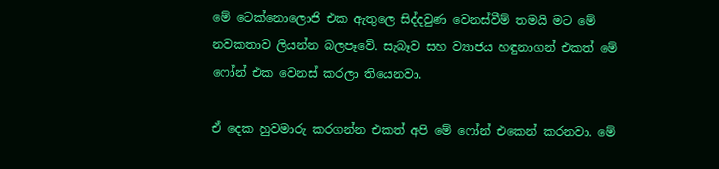මේ ටෙක්නොලොජි එක ඇතුලෙ සිද්දවුණ වෙනස්වීම් තමයි මට මේ නවකතාව ලියන්න බලපෑවේ. සැබෑව සහ ව්‍යාජය හඳුනාගන් එකත් මේ ෆෝන් එක වෙනස් කරලා තියෙනවා.

ඒ දෙක හුවමාරු කරගන්න එකත් අපි මේ ෆෝන් එකෙන් කරනවා. මේ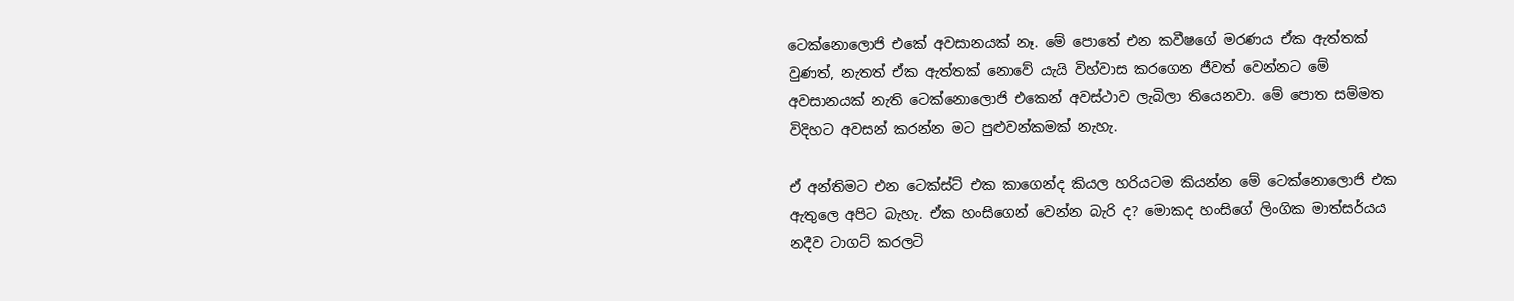ටෙක්නොලොජි එකේ අවසානයක් නෑ. මේ පොතේ එන කවීෂගේ මරණය ඒක ඇත්තක් වුණත්, නැතත් ඒක ඇත්තක් නොවේ යැයි විහ්වාස කරගෙන ජීවත් වෙන්නට මේ අවසානයක් නැති ටෙක්නොලොජි එකෙන් අවස්ථාව ලැබිලා තියෙනවා. මේ පොත සම්මත විදිහට අවසන් කරන්න මට පුළුවන්කමක් නැහැ.

ඒ අන්තිමට එන ටෙක්ස්ට් එක කාගෙන්ද කියල හරියටම කියන්න මේ ටෙක්නොලොජි එක ඇතුලෙ අපිට බැහැ. ඒක හංසිගෙන් වෙන්න බැරි ද? මොකද හංසිගේ ලිංගික මාත්සර්යය නදීව ටාගට් කරලටි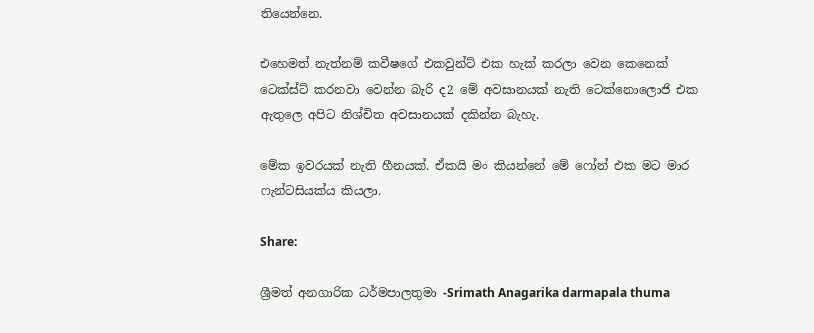තියෙන්නෙ.

එහෙමත් නැත්නම් කවීෂගේ එකවුන්ට් එක හැක් කරලා වෙන කෙනෙක් ටෙක්ස්ට් කරනවා වෙන්න බැරි ද2 මේ අවසානයක් නැති ටෙක්නොලොජි එක ඇතුලෙ අපිට නිශ්චිත අවසානයක් දකින්න බැහැ.

මේක ඉවරයක් නැති හීනයක්. ඒකයි මං කියන්නේ මේ ෆෝන් එක මට මාර ෆැන්ටසියක්ය කියලා.

Share:

ශ්‍රීමත් අනගාරික ධර්මපාලතුමා -Srimath Anagarika darmapala thuma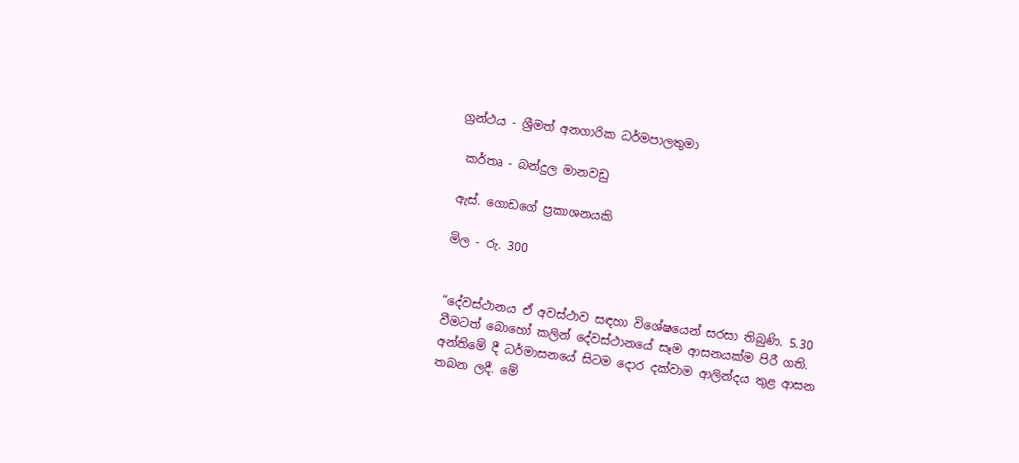ග්‍රන්ථය - ශ්‍රීමත් අනගාරික ධර්මපාලතුමා

 කර්තෘ - බන්දුල මානවඩු

ඇස්. ගොඩගේ ප්‍රකාශනයකි

මිල - රු. 300


“දේවස්ථානය ඒ අවස්ථාව සඳහා විශේෂයෙන් සරසා තිබුණි. 5.30 වීමටත් බොහෝ කලින් දේවස්ථානයේ සෑම ආසනයක්ම පිරී ගති. අන්තිමේ දී ධර්මාසනයේ සිටම දොර දක්වාම ආලින්දය තුළ ආසන තබන ලදී. මේ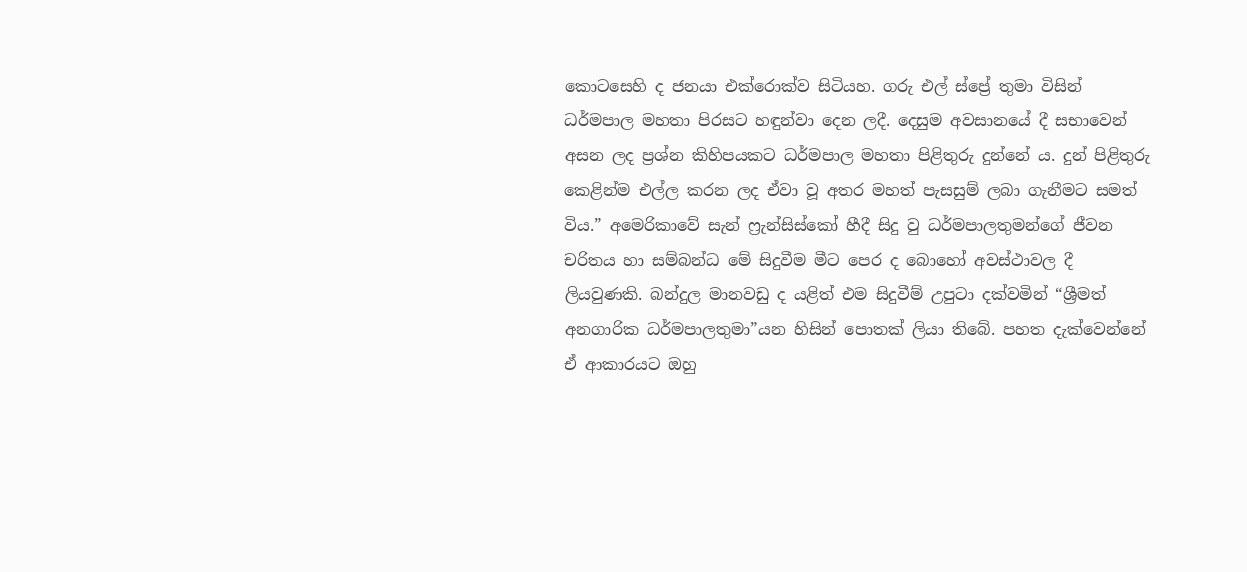කොටසෙහි ද ජනයා එක්රොක්ව සිටියහ. ගරු එල් ස්ප්‍රේ තුමා විසින් ධර්මපාල මහතා පිරසට හඳුන්වා දෙන ලදී. දෙසුම අවසානයේ දී සභාවෙන් අසන ලද ප්‍රශ්න කිහිපයකට ධර්මපාල මහතා පිළිතුරු දුන්නේ ය. දුන් පිළිතුරු කෙළින්ම එල්ල කරන ලද ඒවා වූ අතර මහත් පැසසුම් ලබා ගැනීමට සමත් විය.” අමෙරිකාවේ සැන් ෆ්‍රැන්සිස්කෝ හීදී සිදු වු ධර්මපාලතුමන්ගේ ජීවන චරිතය හා සම්බන්ධ මේ සිදුවීම මීට පෙර ද බොහෝ අවස්ථාවල දී ලියවුණකි. බන්දුල මානවඩු ද යළිත් එම සිදුවීම් උපුටා දක්වමින් “ශ්‍රීමත් අනගාරික ධර්මපාලතුමා”යන හිසින් පොතක් ලියා තිබේ. පහත දැක්වෙන්නේ ඒ ආකාරයට ඔහු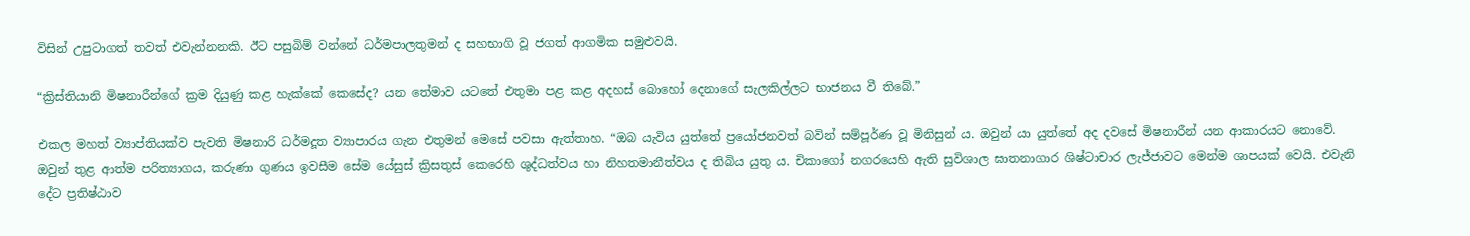විසින් උපුටාගත් තවත් එවැන්නනකි. ඊට පසුබිම් වන්නේ ධර්මපාලතුමන් ද සහභාගි වූ ජගත් ආගමික සමුළුවයි.

“ක්‍රිස්තියානි මිෂනාරීන්ගේ ක්‍රම දියුණු කළ හැක්කේ කෙසේද? යන තේමාව යටතේ එතුමා පළ කළ අදහස් බොහෝ දෙනාගේ සැලකිල්ලට භාජනය වී තිබේ.”

එකල මහත් ව්‍යාප්තියක්ව පැවති මිෂනාරි ධර්මදූත ව්‍යාපාරය ගැන එතුමන් මෙසේ පවසා ඇත්තාහ. “ඔබ යැවිය යුත්තේ ප්‍රයෝජනවත් බවින් සම්පූර්ණ වූ මිනිසුන් ය. ඔවුන් යා යුත්තේ අද දවසේ මිෂනාරීන් යන ආකාරයට නොවේ. ඔවුන් තුළ ආත්ම පරිත්‍යාගය, කරුණා ගුණය ඉවසීම සේම යේසුස් ක්‍රිසතුස් කෙරෙහි ශුද්ධත්වය හා නිහතමානීත්වය ද තිබිය යුතු ය. චිකාගෝ නගරයෙහි ඇති සුවිශාල ඝාතනාගාර ශිෂ්ටාචාර ලැජ්ජාවට මෙන්ම ශාපයක් වෙයි. එවැනි දේට ප්‍රතිෂ්ඨාව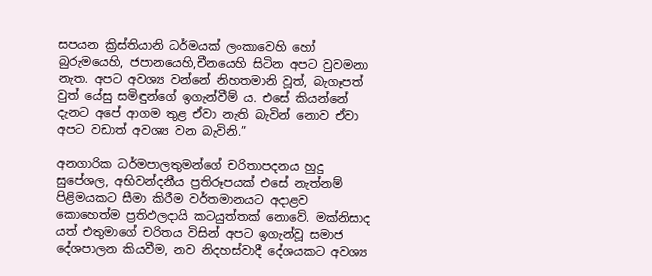සපයන ක්‍රිස්තියානි ධර්මයක් ලංකාවෙහි හෝ බුරුමයෙහි, ජපානයෙහි,චීනයෙහි සිටින අපට වුවමනා නැත. අපට අවශ්‍ය වන්නේ නිහතමානි වූත්, බැගෑපත් වුත් යේසු සමිඳුන්ගේ ඉගැන්වීම් ය. එසේ කියන්නේ දැනට අපේ ආගම තුළ ඒවා නැති බැවින් නොව ඒවා අපට වඩාත් අවශ්‍ය වන බැවිනි.”

අනගාරික ධර්මපාලතුමන්ගේ චරිතාපදනය හුදු සුපේශල, අභිවන්දනීය ප්‍රතිරූපයක් එසේ නැත්නම් පිළිමයකට සීමා කිරීම වර්තමානයට අදාළව කොහෙත්ම ප්‍රතිඵලදායි කටයුත්තක් නොවේ. මක්නිසාද යත් එතුමාගේ චරිතය විසින් අපට ඉගැන්වූ සමාජ දේශපාලන කියවීම, නව නිදහස්වාදී දේශයකට අවශ්‍ය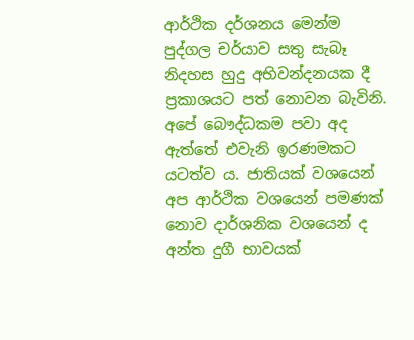ආර්ථික දර්ශනය මෙන්ම පුද්ගල චර්යාව සතු සැබෑ නිදහස හුදු අභිවන්දනයක දී ප්‍රකාශයට පත් නොවන බැවිනි. අපේ බෞද්ධකම පවා අද ඇත්තේ එවැනි ඉරණමකට යටත්ව ය. ජාතියක් වශයෙන් අප ආර්ථික වශයෙන් පමණක් නොව දාර්ශනික වශයෙන් ද අන්ත දුගී භාවයක්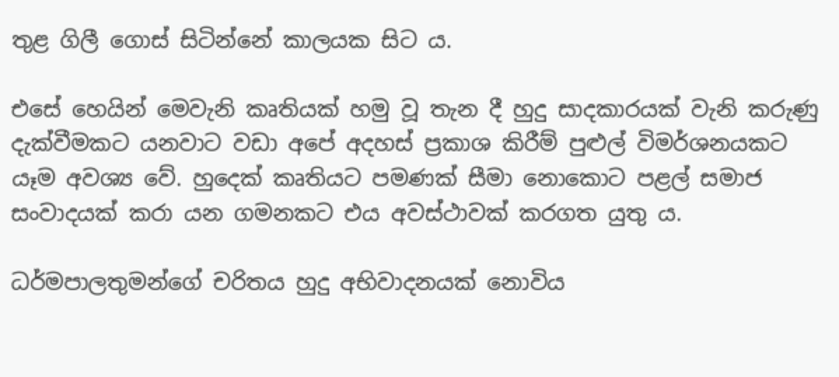තුළ ගිලී ගොස් සිටින්නේ කාලයක සිට ය.

එසේ හෙයින් මෙවැනි කෘතියක් හමු වූ තැන දී හුදු සාදකාරයක් වැනි කරුණු දැක්වීමකට යනවාට වඩා අපේ අදහස් ප්‍රකාශ කිරීම් පුළුල් විමර්ශනයකට යෑම අවශ්‍ය වේ. හුදෙක් කෘතියට පමණක් සීමා නොකොට පළල් සමාජ සංවාදයක් කරා යන ගමනකට එය අවස්ථාවක් කරගත යුතු ය.

ධර්මපාලතුමන්ගේ චරිතය හුදු අභිවාදනයක් නොවිය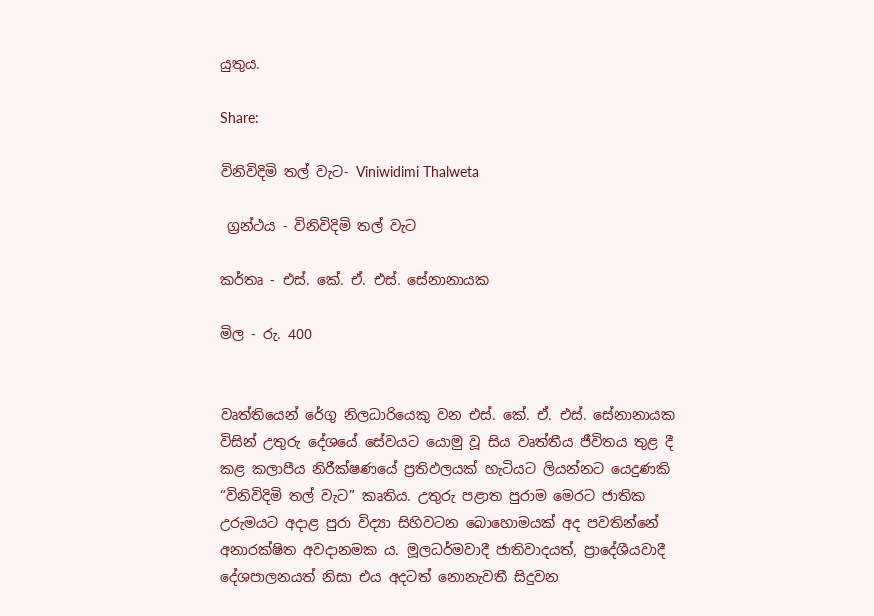යුතුය.

Share:

විනිවිදිමි තල් වැට- Viniwidimi Thalweta

 ග්‍රන්ථය - විනිවිදිමි තල් වැට

කර්තෘ - එස්. කේ. ඒ. එස්. සේනානායක

මිල - රු. 400


වෘත්තියෙන් රේගු නිලධාරියෙකු වන එස්. කේ. ඒ. එස්. සේනානායක විසින් උතුරු දේශයේ සේවයට යොමු වූ සිය වෘත්තීය ජීවිතය තුළ දී කළ කලාපීය නිරීක්ෂණයේ ප්‍රතිඵලයක් හැටියට ලියන්නට යෙදුණකි “විනිවිදිමි තල් වැට” කෘතිය. උතුරු පළාත පුරාම මෙරට ජාතික උරුමයට අදාළ පුරා විද්‍යා සිහිවටන බොහොමයක් අද පවතින්නේ අනාරක්ෂිත අවදානමක ය. මූලධර්මවාදී ජාතිවාදයත්, ප්‍රාදේශීයවාදී දේශපාලනයත් නිසා එය අදටත් නොනැවතී සිදුවන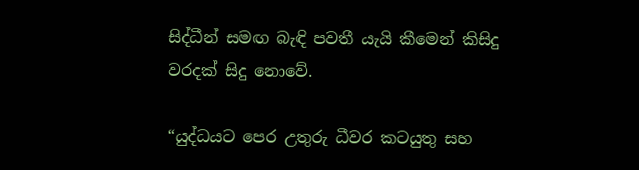සිද්ධීන් සමඟ බැඳි පවතී යැයි කීමෙන් කිසිදු වරදක් සිදු නොවේ.

“යුද්ධයට පෙර උතුරු ධීවර කටයුතු සහ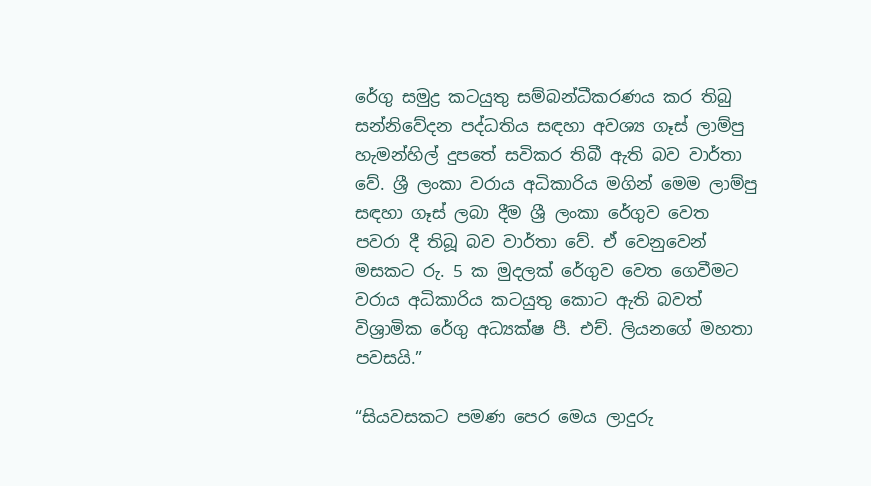රේගු සමුද්‍ර කටයුතු සම්බන්ධීකරණය කර තිබු සන්නිවේදන පද්ධතිය සඳහා අවශ්‍ය ගෑස් ලාම්පු හැමන්හිල් දුපතේ සවිකර තිබී ඇති බව වාර්තා වේ. ශ්‍රී ලංකා වරාය අධිකාරිය මගින් මෙම ලාම්පු සඳහා ගෑස් ලබා දීම ශ්‍රී ලංකා රේගුව වෙත පවරා දී තිබූ බව වාර්තා වේ. ඒ වෙනුවෙන් මසකට රු. 5 ක මුදලක් රේගුව වෙත ගෙවීමට වරාය අධිකාරිය කටයුතු කොට ඇති බවත් විශ්‍රාමික රේගු අධ්‍යක්ෂ පී. එච්. ලියනගේ මහතා පවසයි.”

“සියවසකට පමණ පෙර මෙය ලාදුරු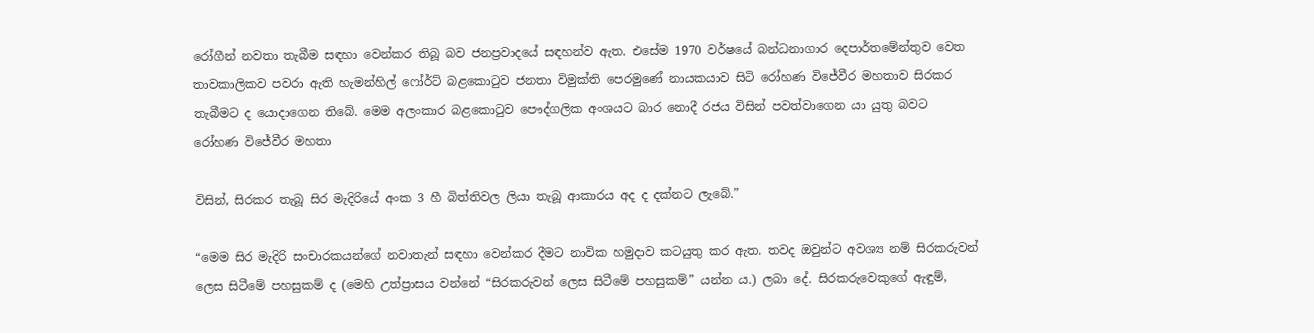රෝගීන් නවතා තැබීම සඳහා වෙන්කර තිබූ බව ජනප්‍රවාදයේ සඳහන්ව ඇත. එසේම 1970 වර්ෂයේ බන්ධනාගාර දෙපාර්තමේන්තුව වෙත තාවකාලිකව පවරා ඇති හැමන්හිල් ෆෝර්ට් බළකොටුව ජනතා විමුක්ති පෙරමුණේ නායකයාව සිටි රෝහණ විජේවීර මහතාව සිරකර තැබීමට ද යොදාගෙන තිබේ. මෙම අලංකාර බළකොටුව පෞද්ගලික අංශයට බාර නොදී රජය විසින් පවත්වාගෙන යා යුතු බවට රෝහණ විජේවීර මහතා

විසින්, සිරකර තැබූ සිර මැදිරියේ අංක 3 හී බිත්තිවල ලියා තැබූ ආකාරය අද ද දක්නට ලැබේ.”

“මෙම සිර මැදිරි සංචාරකයන්ගේ නවාතැන් සඳහා වෙන්කර දීමට නාවික හමුදාව කටයුතු කර ඇත. තවද ඔවුන්ට අවශ්‍ය නම් සිරකරුවන් ලෙස සිටීමේ පහසුකම් ද (මෙහි උත්ප්‍රාසය වන්නේ “සිරකරුවන් ලෙස සිටීමේ පහසුකම්” යන්න ය.) ලබා දේ. සිරකරුවෙකුගේ ඇඳුම්,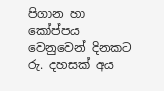පිගාන හා කෝප්පය වෙනුවෙන් දිනකට රු. දහසක් අය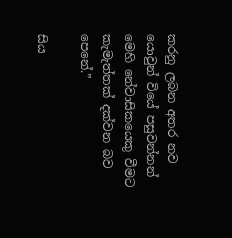කරනු ලබන අතර නව යොවුන් වියේ පසුවන්නන් මෙහි නේවාසිකයෙකු වීමට කැමැත්තක් දක්වන බව පෙනේ.”

සිය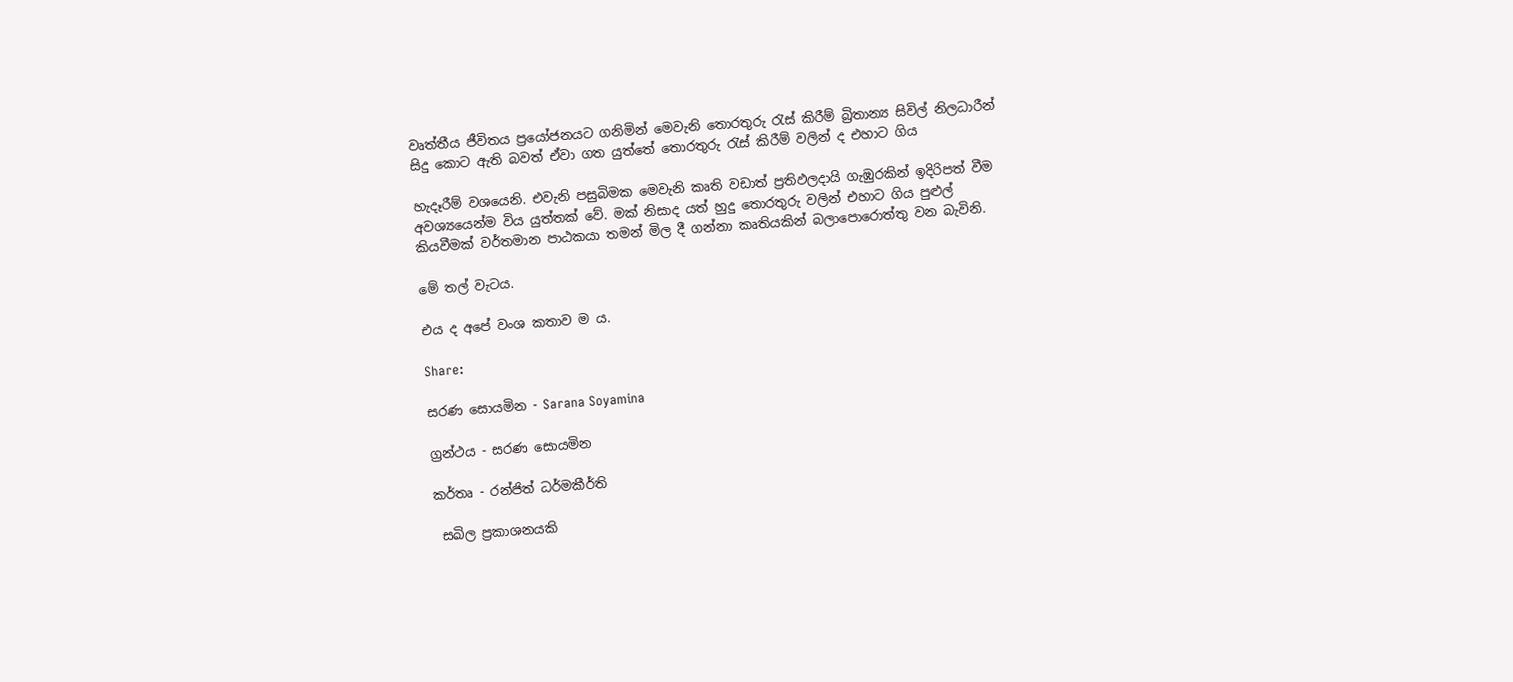වෘත්තීය ජීවිතය ප්‍රයෝජනයට ගනිමින් මෙවැනි තොරතුරු රැස් කිරීම් බ්‍රිතාන්‍ය සිවිල් නිලධාරීන් සිදු කොට ඇති බවත් ඒවා ගත යුත්තේ තොරතුරු රැස් කිරීම් වලින් ද එහාට ගිය

හැදෑරීම් වශයෙනි. එවැනි පසුබිමක මෙවැනි කෘති වඩාත් ප්‍රතිඵලදායි ගැඹුරකින් ඉදිරිපත් වීම අවශ්‍යයෙන්ම විය යුත්තක් වේ. මක් නිසාද යත් හුදු තොරතුරු වලින් එහාට ගිය පුළුල් කියවීමක් වර්තමාන පාඨකයා තමන් මිල දී ගන්නා කෘතියකින් බලාපොරොත්තු වන බැවිනි.

මේ තල් වැටය.

එය ද අපේ වංශ කතාව ම ය.

Share:

සරණ සොයමින - Sarana Soyamina

ග්‍රන්ථය - සරණ සොයමින

කර්තෘ - රන්ජිත් ධර්මකීර්ති

 සඛිල ප්‍රකාශනයකි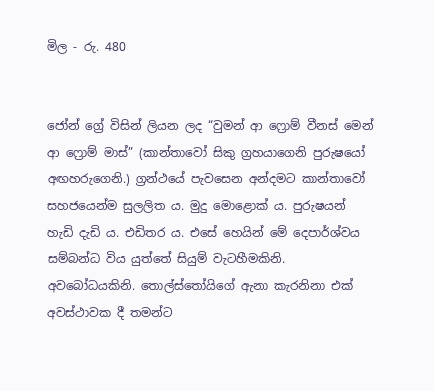මිල - රු. 480


ජෝන් ග්‍රේ විසින් ලියන ලද “වුමන් ආ ෆ්‍රොම් වීනස් මෙන් ආ ෆ්‍රොම් මාස්” (කාන්තාවෝ සිකු ග්‍රහයාගෙනි පුරුෂයෝ අඟහරුගෙනි.) ග්‍රන්ථයේ පැවසෙන අන්දමට කාන්තාවෝ සහජයෙන්ම සුලලිත ය. මුදු මොළොක් ය. පුරුෂයන් හැඩි දැඩි ය. එඩිතර ය. එසේ හෙයින් මේ දෙපාර්ශ්වය සම්බන්ධ විය යුත්තේ සියුම් වැටහීමකිනි. අවබෝධයකිනි. තොල්ස්තෝයිගේ ඇනා කැරනිනා එක් අවස්ථාවක දී තමන්ට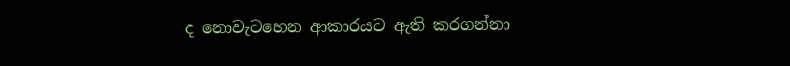ද නොවැටහෙන ආකාරයට ඇති කරගන්නා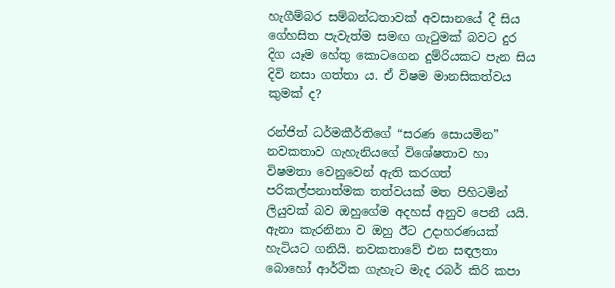හැගීම්බර සම්බන්ධතාවක් අවසානයේ දී සිය ගේහසිත පැවැත්ම සමඟ ගැටුමක් බවට දුර දිග යෑම හේතු කොටගෙන දුම්රියකට පැන සිය දිවි නසා ගත්තා ය. ඒ විෂම මානසිකත්වය කුමක් ද?

රන්ජිත් ධර්මකීර්තිගේ “සරණ සොයමින” නවකතාව ගැහැනියගේ විශේෂතාව හා විෂමතා වෙනුවෙන් ඇති කරගත් පරිකල්පනාත්මක තත්වයක් මත පිහිටමින් ලියුවක් බව ඔහුගේම අදහස් අනුව පෙනී යයි. ඇනා කැරනිනා ව ඔහු ඊට උදාහරණයක් හැටියට ගනියි. නවකතාවේ එන සඳලතා බොහෝ ආර්ථික ගැහැට මැද රබර් කිරි කපා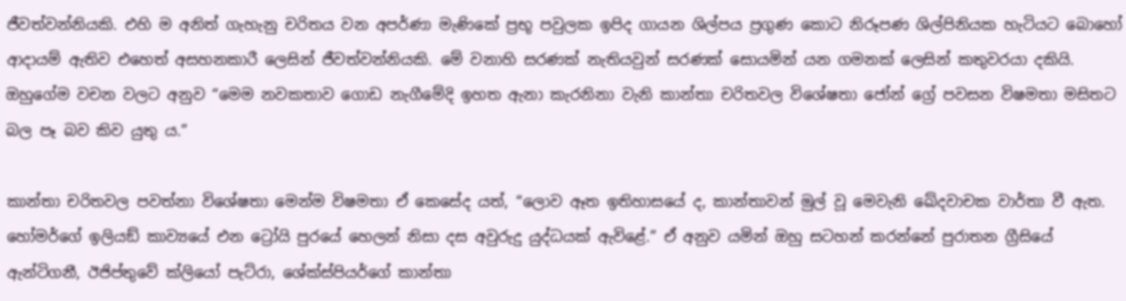ජීවත්වන්නියකි. එහි ම අනිත් ගැහැනු චරිතය වන අපර්ණා මැණිකේ ප්‍රභූ පවුලක ඉපිද ගායන ශිල්පය ප්‍රගුණ කොට නිරූපණ ශිල්පිනියක හැටියට බොහෝ ආදායම් ඇතිව එහෙත් අසහනකාරී ලෙසින් ජීවත්වන්නියකි. මේ වනාහි සරණක් නැතියවුන් සරණක් සොයමින් යන ගමනක් ලෙසින් කතුවරයා දකියි. ඔහුගේම වචන වලට අනුව “මෙම නවකතාව ගොඩ නැගීමේදි ඉහත ඇනා කැරනිනා වැනි කාන්තා චරිතවල විශේෂතා ජෝන් ග්‍රේ පවසන විෂමතා මසිතට බල පෑ බව කිව යුතු ය.”

කාන්තා චරිතවල පවත්නා විශේෂතා මෙන්ම විෂමතා ඒ කෙසේද යත්, “ලොව ඈත ඉතිහාසයේ ද, කාන්තාවන් මුල් වූ මෙවැනි ඛේදවාචක වාර්තා වී ඇත. හෝමර්ගේ ඉලියඞ් කාව්‍යයේ එන ට්‍රෝයි පුරයේ හෙලන් නිසා දස අවුරුදු යුද්ධයක් ඇවිළේ.” ඒ අනුව යමින් ඔහු සටහන් කරන්නේ පුරාතන ග්‍රීසියේ ඇන්ටිගනී, ඊජිප්තුවේ ක්ලියෝ පැට්රා, ශේක්ස්පියර්ගේ කාන්තා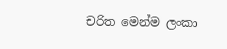චරිත මෙන්ම ලංකා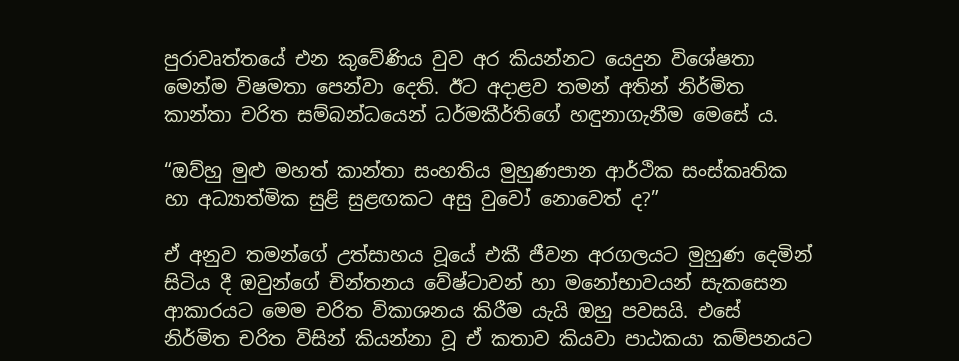පුරාවෘත්තයේ එන කුවේණිය වුව අර කියන්නට යෙදුන විශේෂතා මෙන්ම විෂමතා පෙන්වා දෙති. ඊට අදාළව තමන් අතින් නිර්මිත කාන්තා චරිත සම්බන්ධයෙන් ධර්මකීර්තිගේ හඳුනාගැනීම මෙසේ ය.

“ඔව්හු මුළු මහත් කාන්තා සංහතිය මුහුණපාන ආර්ථික සංස්කෘතික හා අධ්‍යාත්මික සුළි සුළඟකට අසු වුවෝ නොවෙත් ද?”

ඒ අනුව තමන්ගේ උත්සාහය වූයේ එකී ජීවන අරගලයට මුහුණ දෙමින් සිටිය දී ඔවුන්ගේ චින්තනය වේෂ්ටාවන් හා මනෝභාවයන් සැකසෙන ආකාරයට මෙම චරිත විකාශනය කිරීම යැයි ඔහු පවසයි. එසේ නිර්මිත චරිත විසින් කියන්නා වූ ඒ කතාව කියවා පාඨකයා කම්පනයට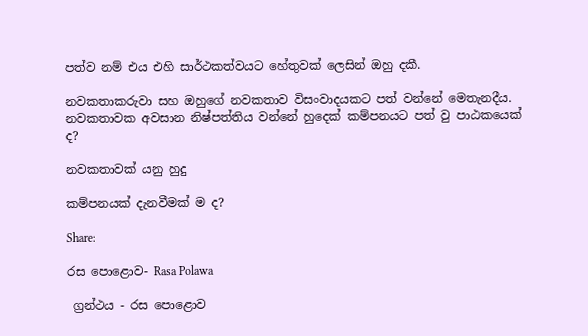පත්ව නම් එය එහි සාර්ථකත්වයට හේතුවක් ලෙසින් ඔහු දකී.

නවකතාකරුවා සහ ඔහුගේ නවකතාව විසංවාදයකට පත් වන්නේ මෙතැනදීය. නවකතාවක අවසාන නිෂ්පත්තිය වන්නේ හුදෙක් කම්පනයට පත් වු පාඨකයෙක් ද?

නවකතාවක් යනු හුදු

කම්පනයක් දැනවීමක් ම ද?

Share:

රස පොළොව- Rasa Polawa

 ග්‍රන්ථය - රස පොළොව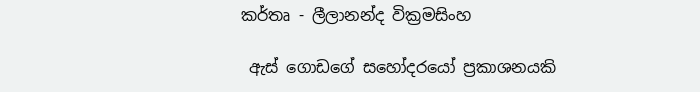කර්තෘ - ලීලානන්ද වික්‍රමසිංහ

 ඇස් ගොඩගේ සහෝදරයෝ ප්‍රකාශනයකි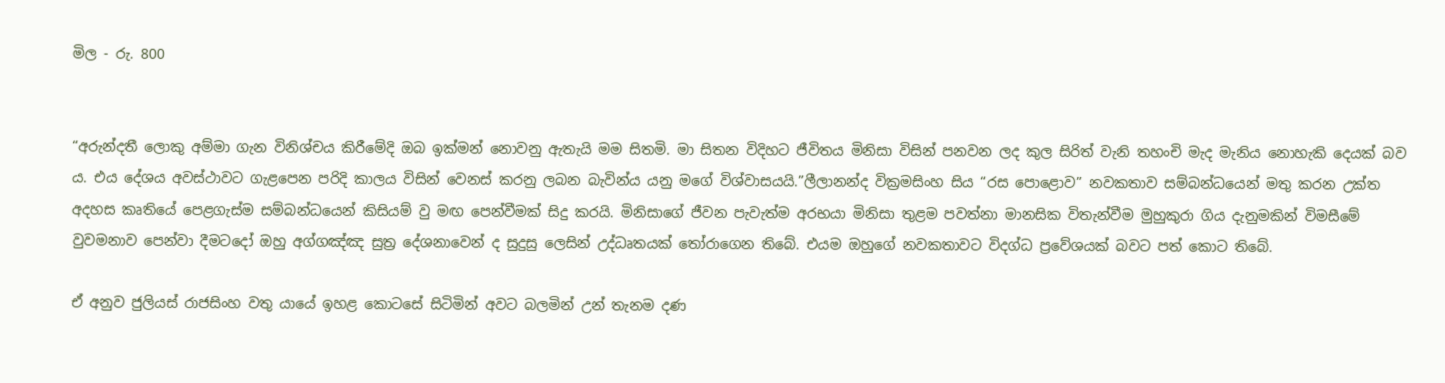මිල - රු. 800


“අරුන්දතී ලොකු අම්මා ගැන විනිශ්චය කිරීමේදි ඔබ ඉක්මන් නොවනු ඇතැයි මම සිතමි. මා සිතන විදිහට ජීවිතය මිනිසා විසින් පනවන ලද කුල සිරිත් වැනි තහංචි මැද මැනිය නොහැකි දෙයක් බව ය. එය දේශය අවස්ථාවට ගැළපෙන පරිදි කාලය විසින් වෙනස් කරනු ලබන බැවින්ය යනු මගේ විශ්වාසයයි.”ලීලානන්ද වික්‍රමසිංහ සිය “රස පොළොව” නවකතාව සම්බන්ධයෙන් මතු කරන උක්ත අදහස කෘතියේ පෙළගැස්ම සම්බන්ධයෙන් කිසියම් වු මඟ පෙන්වීමක් සිදු කරයි. මිනිසාගේ ජීවන පැවැත්ම අරභයා මිනිසා තුළම පවත්නා මානසික විතැන්වීම මුහුකුරා ගිය දැනුමකින් විමසීමේ වුවමනාව පෙන්වා දීමටදෝ ඔහු අග්ගඤ්ඤ සුත්‍ර දේශනාවෙන් ද සුදුසු ලෙසින් උද්ධෘතයක් තෝරාගෙන තිබේ. එයම ඔහුගේ නවකතාවට විදග්ධ ප්‍රවේශයක් බවට පත් කොට තිබේ.

ඒ අනුව ජුලියස් රාජසිංහ වතු යායේ ඉහළ කොටසේ සිටිමින් අවට බලමින් උන් තැනම දණ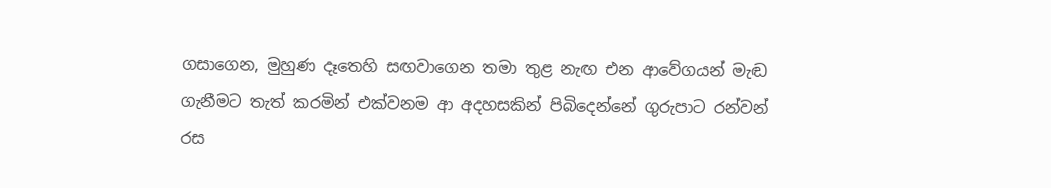ගසාගෙන, මුහුණ දෑතෙහි සඟවාගෙන තමා තුළ නැඟ එන ආවේගයන් මැඬ ගැනීමට තැත් කරමින් එක්වනම ආ අදහසකින් පිබිදෙන්නේ ගුරුපාට රන්වන් රස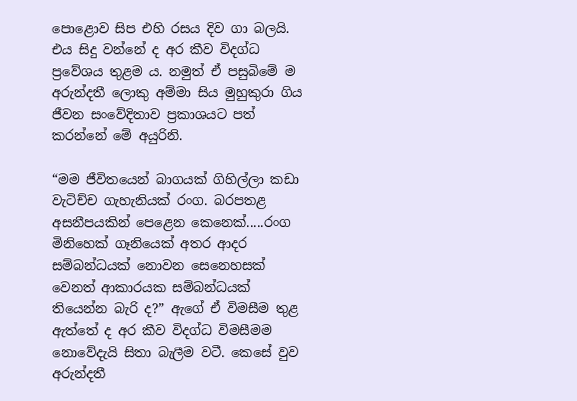පොළොව සිප එහි රසය දිව ගා බලයි. එය සිදු වන්නේ ද අර කීව විදග්ධ ප්‍රවේශය තුළම ය. නමුත් ඒ පසුබිමේ ම අරුන්දතී ලොකු අම්මා සිය මුහුකුරා ගිය ජීවන සංවේදිතාව ප්‍රකාශයට පත් කරන්නේ මේ අයුරිනි.

“මම ජීවිතයෙන් බාගයක් ගිහිල්ලා කඩා වැටිච්ච ගැහැනියක් රංග. බරපතළ අසනීපයකින් පෙළෙන කෙනෙක්.....රංග මිනිහෙක් ගෑනියෙක් අතර ආදර සම්බන්ධයක් නොවන සෙනෙහසක් වෙනත් ආකාරයක සම්බන්ධයක් තියෙන්න බැරි ද?” ඇගේ ඒ විමසීම තුළ ඇත්තේ ද අර කීව විදග්ධ විමසීමම නොවේදැයි සිතා බැලීම වටී. කෙසේ වුව අරුන්දතී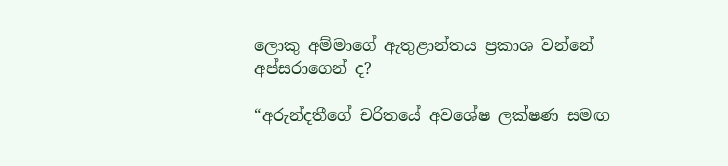ලොකු අම්මාගේ ඇතුළාන්තය ප්‍රකාශ වන්නේ අප්සරාගෙන් ද?

“අරුන්දතීගේ චරිතයේ අවශේෂ ලක්ෂණ සමඟ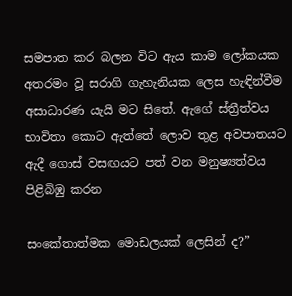සමපාත කර බලන විට ඇය කාම ලෝකයක අතරමං වූ සරාගි ගැහැනියක ලෙස හැඳින්වීම අසාධාරණ යැයි මට සිතේ. ඇගේ ස්ත්‍රීත්වය භාවිතා කොට ඇත්තේ ලොව තුළ අවපාතයට ඇදී ගොස් වසඟයට පත් වන මනුෂ්‍යත්වය පිළිබිඹු කරන

සංකේතාත්මක මොඩලයක් ලෙසින් ද?”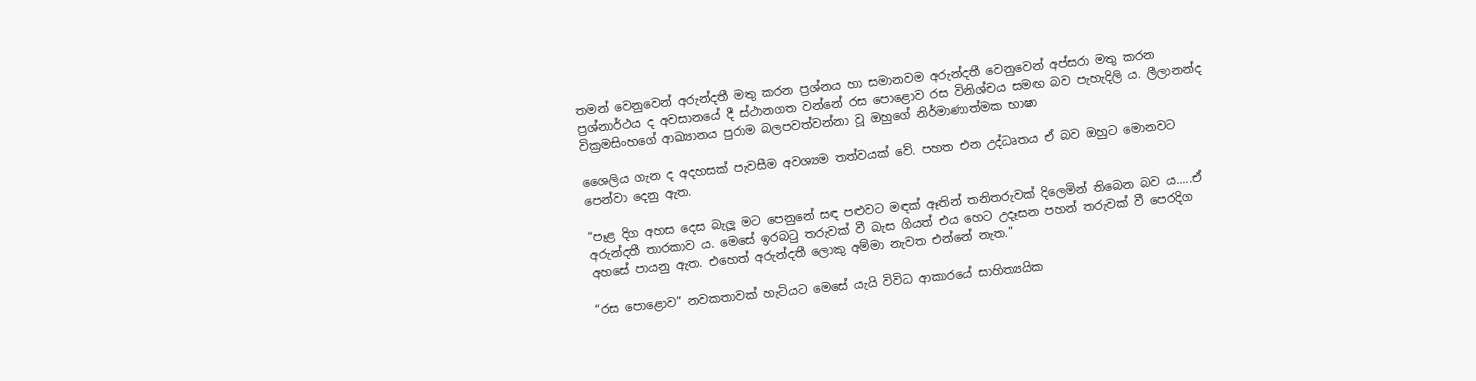තමන් වෙනුවෙන් අරුන්දතී මතු කරන ප්‍රශ්නය හා සමානවම අරුන්දතී වෙනුවෙන් අප්සරා මතු කරන ප්‍රශ්නාර්ථය ද අවසානයේ දී ස්ථානගත වන්නේ රස පොළොව රස විනිශ්චය සමඟ බව පැහැදිලි ය. ලීලානන්ද වික්‍රමසිංහගේ ආඛ්‍යානය පුරාම බලපවත්වන්නා වූ ඔහුගේ නිර්මාණාත්මක භාෂා

ශෛලිය ගැන ද අදහසක් පැවසීම අවශ්‍යම තත්වයක් වේ. පහත එන උද්ධෘතය ඒ බව ඔහුට මොනවට පෙන්වා දෙනු ඇත.

“පෑළ දිග අහස දෙස බැලූ මට පෙනුනේ සඳ පළුවට මඳක් ඈතින් තනිතරුවක් දිලෙමින් තිබෙන බව ය.....ඒ අරුන්දතී තාරකාව ය. මෙසේ ඉරබටු තරුවක් වී බැස ගියත් එය හෙට උදෑසන පහන් තරුවක් වී පෙරදිග අහසේ පායනු ඇත. එහෙත් අරුන්දතී ලොකු අම්මා නැවත එන්නේ නැත.”

“රස පොළොව” නවකතාවක් හැටියට මෙසේ යැයි විවිධ ආකාරයේ සාහිත්‍යයික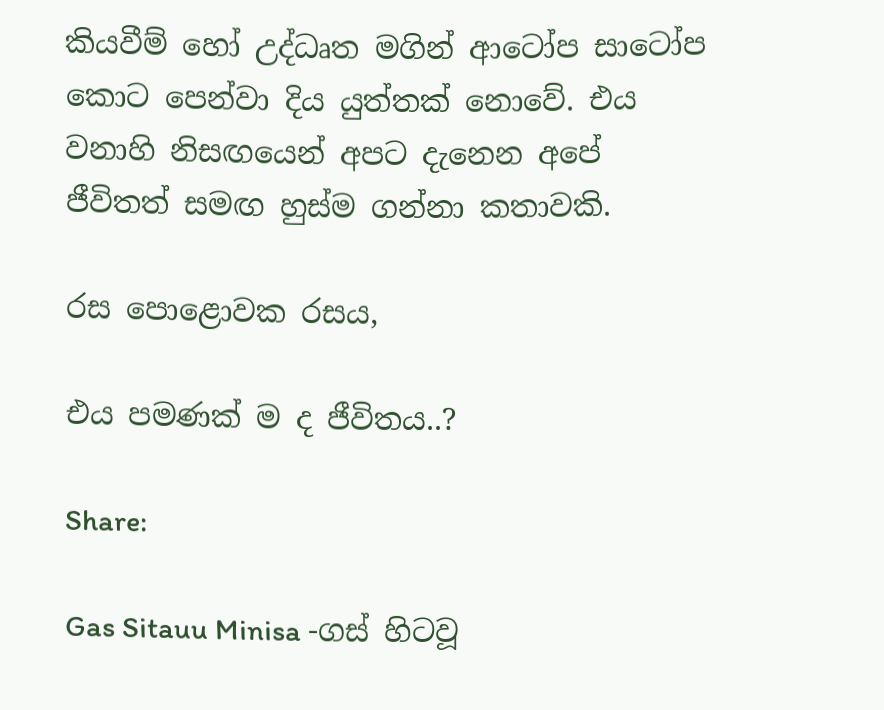කියවීම් හෝ උද්ධෘත මගින් ආටෝප සාටෝප කොට පෙන්වා දිය යුත්තක් නොවේ. එය වනාහි නිසඟයෙන් අපට දැනෙන අපේ ජීවිතත් සමඟ හුස්ම ගන්නා කතාවකි.

රස පොළොවක රසය,

එය පමණක් ම ද ජීවිතය..?

Share:

Gas Sitauu Minisa -ගස් හිටවූ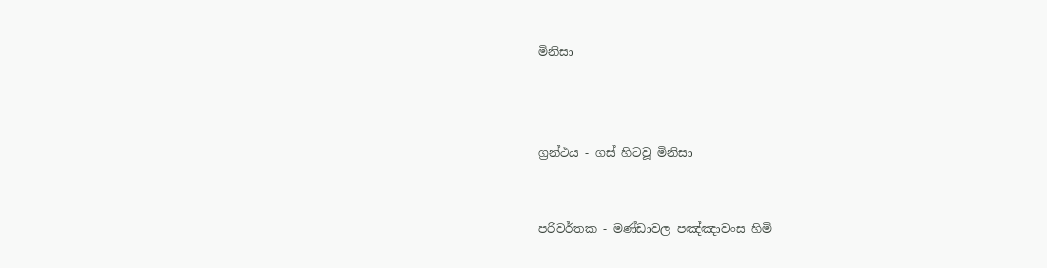මිනිසා



ග්‍රන්ථය - ගස් හිටවූ මිනිසා


පරිවර්තක - මණ්ඩාවල පඤ්ඤාවංස හිමි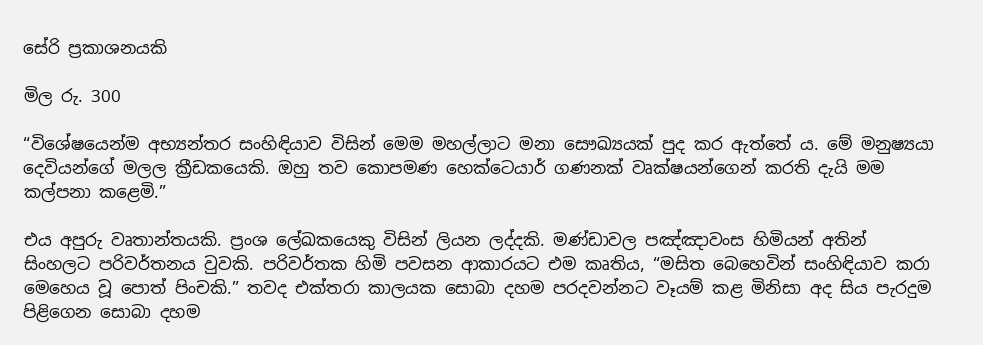සේරි ප්‍රකාශනයකි

මිල රු. 300

“විශේෂයෙන්ම අභ්‍යන්තර සංහිඳියාව විසින් මෙම මහල්ලාට මනා සෞඛ්‍යයක් පුද කර ඇත්තේ ය. මේ මනුෂ්‍යයා දෙවියන්ගේ මලල ක්‍රීඩකයෙකි. ඔහු තව කොපමණ හෙක්ටෙයාර් ගණනක් වෘක්ෂයන්ගෙන් කරති දැයි මම කල්පනා කළෙමි.”

එය අපුරු වෘතාන්තයකි. ප්‍රංශ ලේඛකයෙකු විසින් ලියන ලද්දකි. මණ්ඩාවල පඤ්ඤාවංස හිමියන් අතින් සිංහලට පරිවර්තනය වුවකි. පරිවර්තක හිමි පවසන ආකාරයට එම කෘතිය, “මසිත බෙහෙවින් සංහිඳියාව කරා මෙහෙය වූ පොත් පිංචකි.” තවද එක්තරා කාලයක සොබා දහම පරදවන්නට වෑයම් කළ මිනිසා අද සිය පැරදුම පිළිගෙන සොබා දහම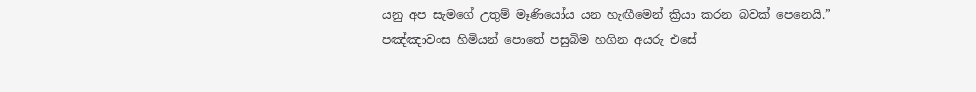යනු අප සැමගේ උතුම් මෑණියෝය යන හැඟීමෙන් ක්‍රියා කරන බවක් පෙනෙයි.” පඤ්ඤාවංස හිමියන් පොතේ පසුබිම හගින අයරු එසේ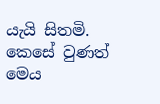යැයි සිතමි. කෙසේ වුණත් මෙය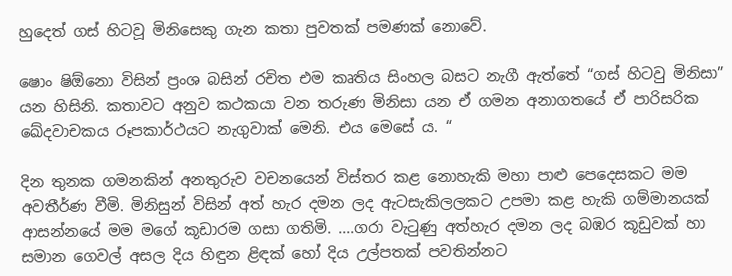හුදෙත් ගස් හිටවූ මිනිසෙකු ගැන කතා පුවතක් පමණක් නොවේ.

ෂොං ෂිඕනො විසින් ප්‍රංශ බසින් රචිත එම කෘතිය සිංහල බසට නැගී ඇත්තේ “ගස් හිටවු මිනිසා” යන හිසිනි. කතාවට අනුව කථකයා වන තරුණ මිනිසා යන ඒ ගමන අනාගතයේ ඒ පාරිසරික ඛේදවාචකය රූපකාර්ථයට නැගුවාක් මෙනි. එය මෙසේ ය. “

දින තුනක ගමනකින් අනතුරුව වචනයෙන් විස්තර කළ නොහැකි මහා පාළු පෙදෙසකට මම අවතීර්ණ වීමි. මිනිසුන් විසින් අත් හැර දමන ලද ඇටසැකිලලකට උපමා කළ හැකි ගම්මානයක් ආසන්නයේ මම මගේ කූඩාරම ගසා ගතිමි. ....ගරා වැටුණු අත්හැර දමන ලද බඹර කූඩුවක් හා සමාන ගෙවල් අසල දිය හිඳුන ළිඳක් හෝ දිය උල්පතක් පවතින්නට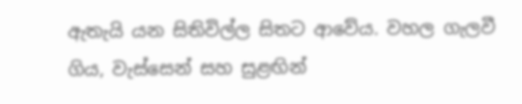ඇතැයි යන සිතිවිල්ල සිතට ආවේය. වහල ගැලවී ගිය, වැස්සෙන් සහ සුළඟින්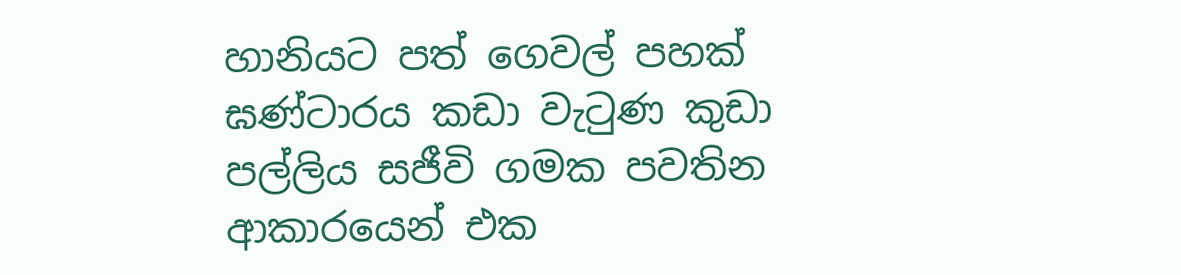හානියට පත් ගෙවල් පහක් ඝණ්ටාරය කඩා වැටුණ කුඩා පල්ලිය සජීවි ගමක පවතින ආකාරයෙන් එක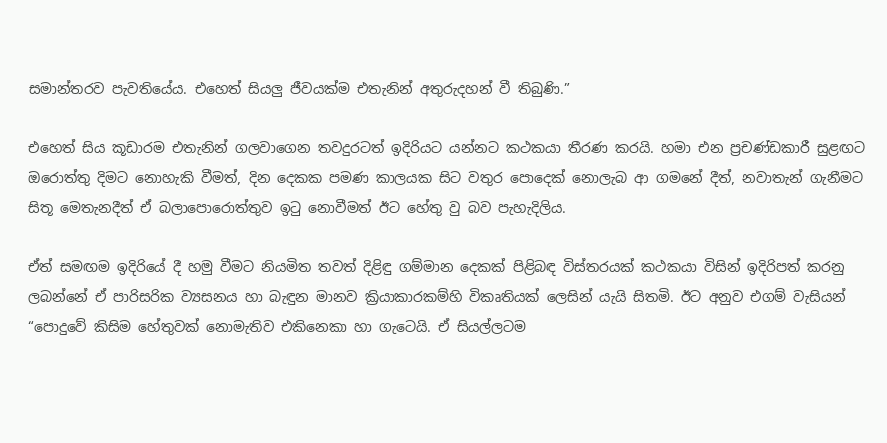සමාන්තරව පැවතියේය. එහෙත් සියලු ජීවයක්ම එතැනින් අතුරුදහන් වී තිබුණි.”

එහෙත් සිය කූඩාරම එතැනින් ගලවාගෙන තවදුරටත් ඉදිරියට යන්නට කථකයා තීරණ කරයි. හමා එන ප්‍රචණ්ඩකාරී සුළඟට ඔරොත්තු දිමට නොහැකි වීමත්, දින දෙකක පමණ කාලයක සිට වතුර පොදෙක් නොලැබ ආ ගමනේ දීත්, නවාතැන් ගැනීමට සිතූ මෙතැනදීත් ඒ බලාපොරොත්තුව ඉටු නොවීමත් ඊට හේතු වු බව පැහැදිලිය.

ඒත් සමඟම ඉදිරියේ දී හමු වීමට නියමිත තවත් දිළිඳු ගම්මාන දෙකක් පිළිබඳ විස්තරයක් කථකයා විසින් ඉදිරිපත් කරනු ලබන්නේ ඒ පාරිසරික ව්‍යසනය හා බැඳුන මානව ක්‍රියාකාරකම්හි විකෘතියක් ලෙසින් යැයි සිතමි. ඊට අනුව එගම් වැසියන් “පොදුවේ කිසිම හේතුවක් නොමැතිව එකිනෙකා හා ගැටෙයි. ඒ සියල්ලටම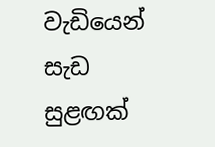වැඩියෙන් සැඩ සුළඟක්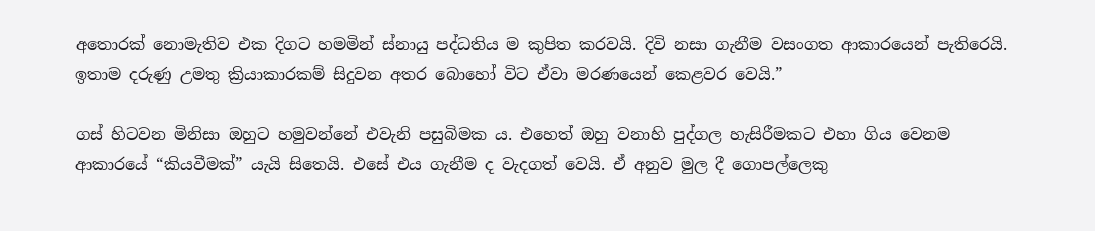අතොරක් නොමැතිව එක දිගට හමමින් ස්නායු පද්ධතිය ම කුපිත කරවයි. දිවි නසා ගැනීම වසංගත ආකාරයෙන් පැතිරෙයි. ඉතාම දරුණු උමතු ක්‍රියාකාරකම් සිදුවන අතර බොහෝ විට ඒවා මරණයෙන් කෙළවර වෙයි.”

ගස් හිටවන මිනිසා ඔහුට හමුවන්නේ එවැනි පසුබිමක ය. එහෙත් ඔහු වනාහි පුද්ගල හැසිරීමකට එහා ගිය වෙනම ආකාරයේ “කියවීමක්” යැයි සිතෙයි. එසේ එය ගැනීම ද වැදගත් වෙයි. ඒ අනුව මුල දී ගොපල්ලෙකු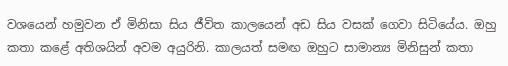වශයෙන් හමුවන ඒ මිනිසා සිය ජීවිත කාලයෙන් අඩ සිය වසක් ගෙවා සිටියේය. ඔහු කතා කළේ අතිශයින් අවම අයුරිනි. කාලයත් සමඟ ඔහුට සාමාන්‍ය මිනිසුන් කතා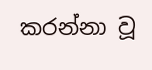කරන්නා වූ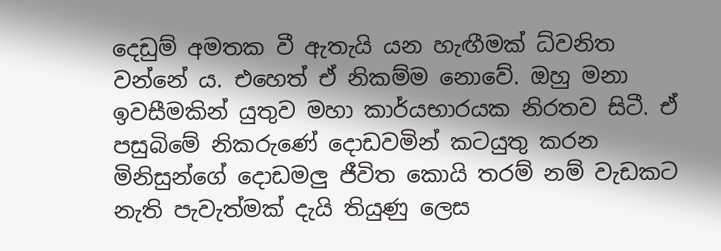දෙඩුම් අමතක වී ඇතැයි යන හැඟීමක් ධ්වනිත වන්නේ ය. එහෙත් ඒ නිකම්ම නොවේ. ඔහු මනා ඉවසීමකින් යුතුව මහා කාර්යභාරයක නිරතව සිටී. ඒ පසුබිමේ නිකරුණේ දොඩවමින් කටයුතු කරන මිනිසුන්ගේ දොඩමලු ජීවිත කොයි තරම් නම් වැඩකට නැති පැවැත්මක් දැයි තියුණු ලෙස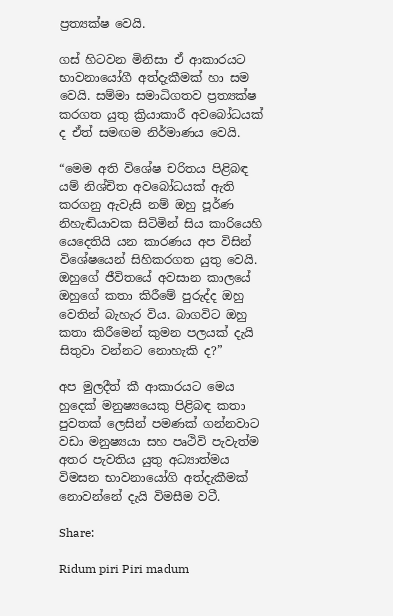ප්‍රත්‍යක්ෂ වෙයි.

ගස් හිටවන මිනිසා ඒ ආකාරයට භාවනායෝගී අත්දැකීමක් හා සම වෙයි. සම්මා සමාධිගතව ප්‍රත්‍යක්ෂ කරගත යුතු ක්‍රියාකාරී අවබෝධයක් ද ඒත් සමඟම නිර්මාණය වෙයි.

“මෙම අති විශේෂ චරිතය පිළිබඳ යම් නිශ්චිත අවබෝධයක් ඇති කරගනු ඇවැසි නම් ඔහු පූර්ණ නිහැඬියාවක සිටිමින් සිය කාරියෙහි යෙදෙතියි යන කාරණය අප විසින් විශේෂයෙන් සිහිකරගත යුතු වෙයි. ඔහුගේ ජීවිතයේ අවසාන කාලයේ ඔහුගේ කතා කිරීමේ පුරුද්ද ඔහු වෙතින් බැහැර විය. බාගවිට ඔහු කතා කිරීමෙන් කුමන පලයක් දැයි සිතුවා වන්නට නොහැකි ද?”

අප මුලදීත් කී ආකාරයට මෙය හුදෙක් මනුෂ්‍යයෙකු පිළිබඳ කතා පුවතක් ලෙසින් පමණක් ගන්නවාට වඩා මනුෂ්‍යයා සහ පෘථිවි පැවැත්ම අතර පැවතිය යුතු අධ්‍යාත්මය විමසන භාවනායෝගි අත්දැකීමක් නොවන්නේ දැයි විමසීම වටී.

Share:

Ridum piri Piri madum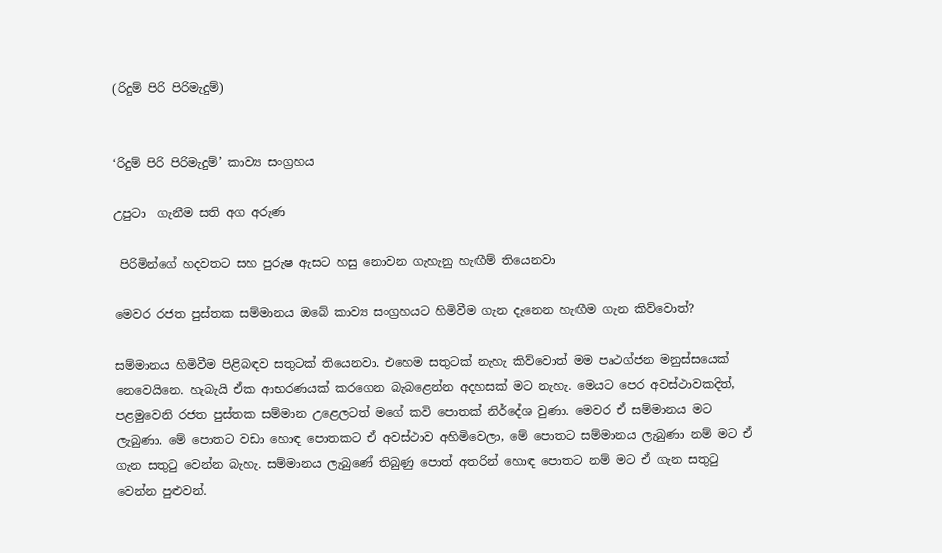(රිදුම් පිරි පිරිමැදුම්)


‘රිදුම් පිරි පිරිමැදුම්’ කාව්‍ය සංග්‍රහය

උපුටා  ගැනීම සති අග අරුණ

 පිරිමින්ගේ හදවතට සහ පුරුෂ ඇසට හසු නොවන ගැහැනු හැඟීම් තියෙනවා

මෙවර රජත පුස්තක සම්මානය ඔබේ කාව්‍ය සංග්‍රහයට හිමිවීම ගැන දැනෙන හැඟීම ගැන කිව්වොත්?

සම්මානය හිමිවීම පිළිබඳව සතුටක් තියෙනවා. එහෙම සතුටක් නැහැ කිව්වොත් මම පෘථග්ජන මනුස්සයෙක් නෙවෙයිනෙ. හැබැයි ඒක ආභරණයක් කරගෙන බැබළෙන්න අදහසක් මට නැහැ. මෙයට පෙර අවස්ථාවකදිත්, පළමුවෙනි රජත පුස්තක සම්මාන උළෙලටත් මගේ කවි පොතක් නිර්දේශ වුණා. මෙවර ඒ සම්මානය මට ලැබුණා. මේ පොතට වඩා හොඳ පොතකට ඒ අවස්ථාව අහිමිවෙලා, මේ පොතට සම්මානය ලැබුණා නම් මට ඒ ගැන සතුටු වෙන්න බැහැ. සම්මානය ලැබුණේ තිබුණු පොත් අතරින් හොඳ පොතට නම් මට ඒ ගැන සතුටු වෙන්න පුළුවන්.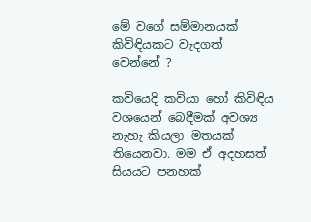මේ වගේ සම්මානයක් කිවිඳියකට වැදගත් වෙන්නේ ?

කවියෙදි කවියා හෝ කිවිඳිය වශයෙන් බෙදීමක් අවශ්‍ය නැහැ කියලා මතයක් තියෙනවා. මම ඒ අදහසත් සියයට පනහක්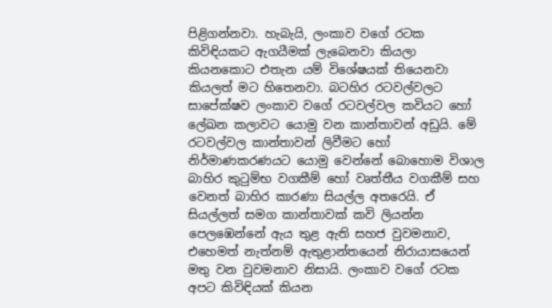පිළිගන්නවා. හැබැයි, ලංකාව වගේ රටක කිවිඳියකට ඇගයීමක් ලැබෙනවා කියලා කියනකොට එතැන යම් විශේෂයක් තියෙනවා කියලත් මට හිතෙනවා. බටහිර රටවල්වලට සාපේක්ෂව ලංකාව වගේ රටවල්වල කවියට හෝ ලේඛන කලාවට යොමු වන කාන්තාවන් අඩුයි. මේ රටවල්වල කාන්තාවන් ලිවීමට හෝ නිර්මාණකරණයට යොමු වෙන්නේ බොහොම විශාල බාහිර කුටුම්භ වගකීම් හෝ වෘත්තීය වගකීම් සහ වෙනත් බාහිර කාරණා සියල්ල අතරෙයි. ඒ සියල්ලත් සමග කාන්තාවක් කවි ලියන්න පෙලඹෙන්නේ ඇය තුළ ඇති සහජ වුවමනාව, එහෙමත් නැත්නම් ඇතුළාන්තයෙන් නිරායාසයෙන් මතු වන වුවමනාව නිසායි. ලංකාව වගේ රටක අපට කිවිඳියක් කියන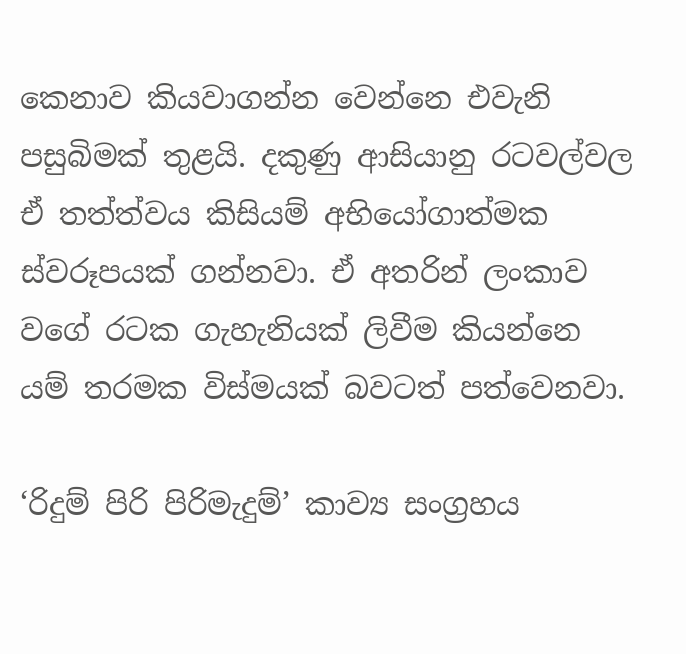කෙනාව කියවාගන්න වෙන්නෙ එවැනි පසුබිමක් තුළයි. දකුණු ආසියානු රටවල්වල ඒ තත්ත්වය කිසියම් අභියෝගාත්මක ස්වරූපයක් ගන්නවා. ඒ අතරින් ලංකාව වගේ රටක ගැහැනියක් ලිවීම කියන්නෙ යම් තරමක විස්මයක් බවටත් පත්වෙනවා.

‘රිදුම් පිරි පිරිමැදුම්’ කාව්‍ය සංග්‍රහය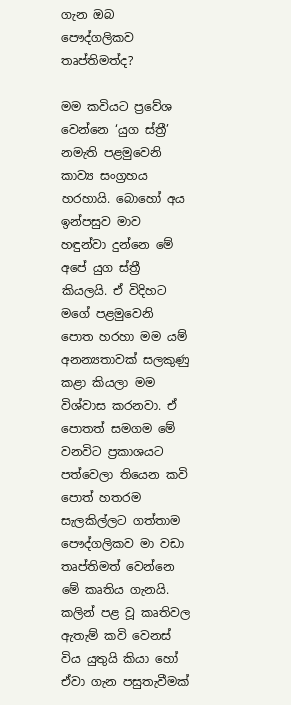ගැන ඔබ පෞද්ගලිකව තෘප්තිමත්ද?

මම කවියට ප්‍රවේශ වෙන්නෙ ‘යුග ස්ත්‍රී’ නමැති පළමුවෙනි කාව්‍ය සංග්‍රහය හරහායි. බොහෝ අය ඉන්පසුව මාව හඳුන්වා දුන්නෙ මේ අපේ යුග ස්ත්‍රී කියලයි. ඒ විදිහට මගේ පළමුවෙනි පොත හරහා මම යම් අනන්‍යතාවක් සලකුණු කළා කියලා මම විශ්වාස කරනවා. ඒ පොතත් සමගම මේ වනවිට ප්‍රකාශයට පත්වෙලා තියෙන කවි පොත් හතරම සැලකිල්ලට ගත්තාම පෞද්ගලිකව මා වඩා තෘප්තිමත් වෙන්නෙ මේ කෘතිය ගැනයි. කලින් පළ වූ කෘතිවල ඇතැම් කවි වෙනස් විය යුතුයි කියා හෝ ඒවා ගැන පසුතැවීමක්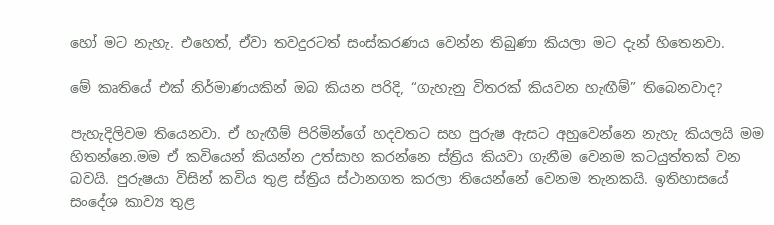හෝ මට නැහැ. එහෙත්, ඒවා තවදුරටත් සංස්කරණය වෙන්න තිබුණා කියලා මට දැන් හිතෙනවා.

මේ කෘතියේ එක් නිර්මාණයකින් ඔබ කියන පරිදි, “ගැහැනු විතරක් කියවන හැඟීම්” තිබෙනවාද?

පැහැදිලිවම තියෙනවා. ඒ හැඟීම් පිරිමින්ගේ හදවතට සහ පුරුෂ ඇසට අහුවෙන්නෙ නැහැ කියලයි මම හිතන්නෙ.මම ඒ කවියෙන් කියන්න උත්සාහ කරන්නෙ ස්ත්‍රිය කියවා ගැනීම වෙනම කටයුත්තක් වන බවයි. පුරුෂයා විසින් කවිය තුළ ස්ත්‍රිය ස්ථානගත කරලා තියෙන්නේ වෙනම තැනකයි. ඉතිහාසයේ සංදේශ කාව්‍ය තුළ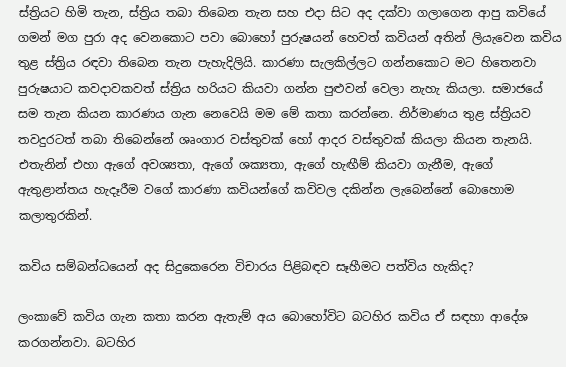ස්ත්‍රියට හිමි තැන, ස්ත්‍රිය තබා තිබෙන තැන සහ එදා සිට අද දක්වා ගලාගෙන ආපු කවියේ ගමන් මග පුරා අද වෙනකොට පවා බොහෝ පුරුෂයන් හෙවත් කවියන් අතින් ලියැවෙන කවිය තුළ ස්ත්‍රිය රඳවා තිබෙන තැන පැහැදිලියි. කාරණා සැලකිල්ලට ගන්නකොට මට හිතෙනවා පුරුෂයාට කවදාවකවත් ස්ත්‍රිය හරියට කියවා ගන්න පුළුවන් වෙලා නැහැ කියලා. සමාජයේ සම තැන කියන කාරණය ගැන නෙවෙයි මම මේ කතා කරන්නෙ. නිර්මාණය තුළ ස්ත්‍රියව තවදුරටත් තබා තිබෙන්නේ ශෘංගාර වස්තුවක් හෝ ආදර වස්තුවක් කියලා කියන තැනයි. එතැනින් එහා ඇගේ අවශ්‍යතා, ඇගේ ශක්‍යතා, ඇගේ හැඟීම් කියවා ගැනීම, ඇගේ ඇතුළාන්තය හැදෑරීම වගේ කාරණා කවියන්ගේ කවිවල දකින්න ලැබෙන්නේ බොහොම කලාතුරකින්.

කවිය සම්බන්ධයෙන් අද සිදුකෙරෙන විචාරය පිළිබඳව සෑහීමට පත්විය හැකිද?

ලංකාවේ කවිය ගැන කතා කරන ඇතැම් අය බොහෝවිට බටහිර කවිය ඒ සඳහා ආදේශ කරගන්නවා. බටහිර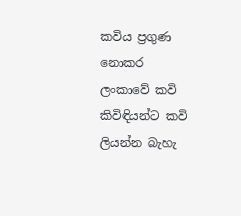කවිය ප්‍රගුණ නොකර ලංකාවේ කවි කිවිඳියන්ට කවි ලියන්න බැහැ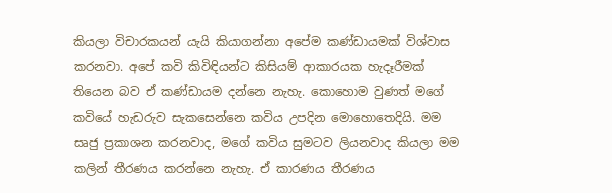කියලා විචාරකයන් යැයි කියාගන්නා අපේම කණ්ඩායමක් විශ්වාස කරනවා. අපේ කවි කිවිඳියන්ට කිසියම් ආකාරයක හැදෑරීමක් තියෙන බව ඒ කණ්ඩායම දන්නෙ නැහැ. කොහොම වුණත් මගේ කවියේ හැඩරුව සැකසෙන්නෙ කවිය උපදින මොහොතෙදියි. මම සෘජු ප්‍රකාශන කරනවාද, මගේ කවිය සුමටව ලියනවාද කියලා මම කලින් තීරණය කරන්නෙ නැහැ. ඒ කාරණය තීරණය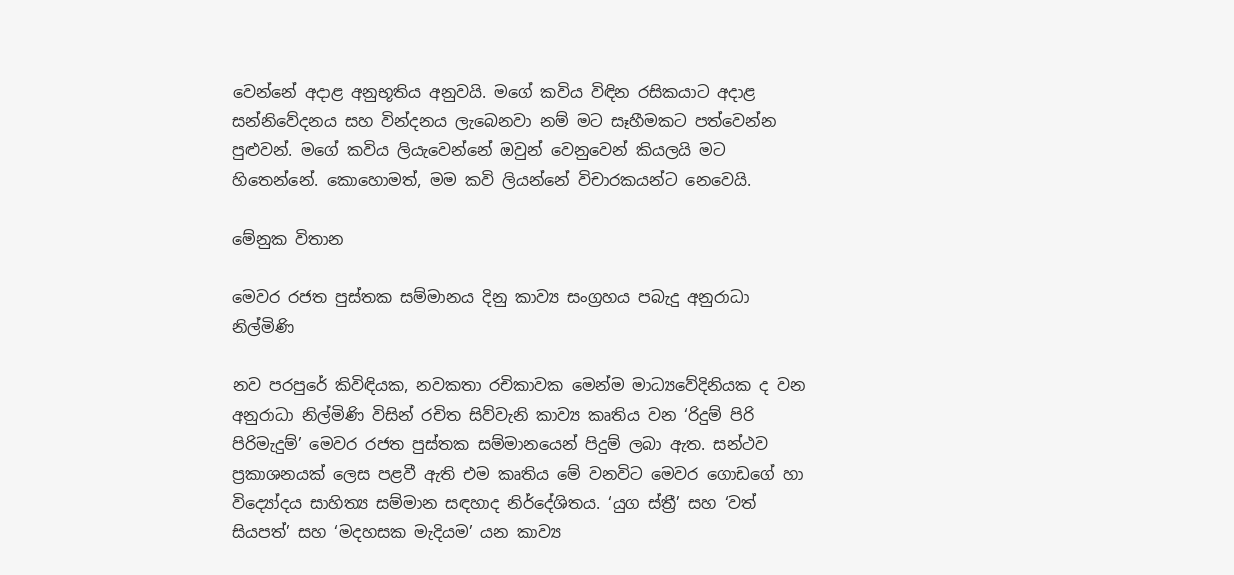වෙන්නේ අදාළ අනුභූතිය අනුවයි. මගේ කවිය විඳින රසිකයාට අදාළ සන්නිවේදනය සහ වින්දනය ලැබෙනවා නම් මට සෑහීමකට පත්වෙන්න පුළුවන්. මගේ කවිය ලියැවෙන්නේ ඔවුන් වෙනුවෙන් කියලයි මට හිතෙන්නේ. කොහොමත්, මම කවි ලියන්නේ විචාරකයන්ට නෙවෙයි.

මේනුක විතාන

මෙවර රජත පුස්තක සම්මානය දිනු කාව්‍ය සංග්‍රහය පබැදු අනුරාධා නිල්මිණි

නව පරපුරේ කිවිඳියක, නවකතා රචිකාවක මෙන්ම මාධ්‍යවේදිනියක ද වන අනුරාධා නිල්මිණි විසින් රචිත සිව්වැනි කාව්‍ය කෘතිය වන ‘රිදුම් පිරි පිරිමැදුම්’ මෙවර රජත පුස්තක සම්මානයෙන් පිදුම් ලබා ඇත. සන්ථව ප්‍රකාශනයක් ලෙස පළවී ඇති එම කෘතිය මේ වනවිට මෙවර ගොඩගේ හා විද්‍යෝදය සාහිත්‍ය සම්මාන සඳහාද නිර්දේශිතය. ‘යුග ස්ත්‍රී’ සහ ‘වත් සියපත්’ සහ ‘මදහසක මැදියම’ යන කාව්‍ය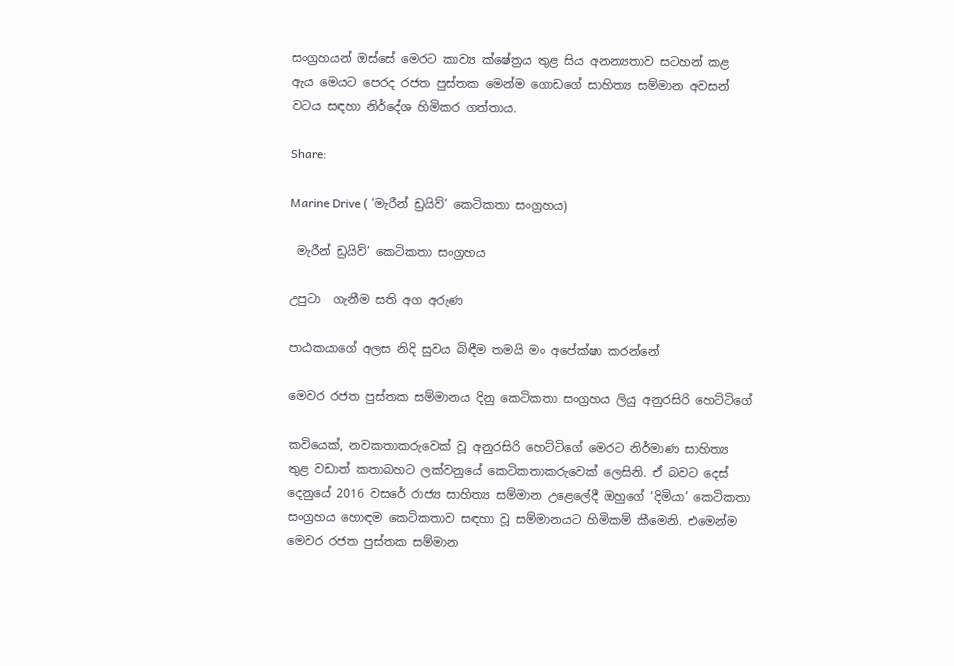සංග්‍රහයන් ඔස්සේ මෙරට කාව්‍ය ක්ෂේත්‍රය තුළ සිය අනන්‍යතාව සටහන් කළ ඇය මෙයට පෙරද රජත පුස්තක මෙන්ම ගොඩගේ සාහිත්‍ය සම්මාන අවසන් වටය සඳහා නිර්දේශ හිමිකර ගත්තාය.

Share:

Marine Drive ( ‘මැරීන් ඩ්‍රයිව්’ කෙටිකතා සංග්‍රහය)

 මැරීන් ඩ්‍රයිව්’ කෙටිකතා සංග්‍රහය

උපුටා  ගැනීම සති අග අරුණ

පාඨකයාගේ අලස නිදි සුවය බිඳීම තමයි මං අපේක්ෂා කරන්නේ

මෙවර රජත පුස්තක සම්මානය දිනු කෙටිකතා සංග්‍රහය ලියු අනුරසිරි හෙට්ටිගේ

කවියෙක්, නවකතාකරුවෙක් වූ අනුරසිරි හෙට්ටිගේ මෙරට නිර්මාණ සාහිත්‍ය තුළ වඩාත් කතාබහට ලක්වනුයේ කෙටිකතාකරුවෙක් ලෙසිනි. ඒ බවට දෙස් දෙනුයේ 2016 වසරේ රාජ්‍ය සාහිත්‍ය සම්මාන උළෙලේදී ඔහුගේ ‘දිමියා’ කෙටිකතා සංග්‍රහය හොඳම කෙටිකතාව සඳහා වූ සම්මානයට හිමිකම් කීමෙනි. එමෙන්ම මෙවර රජත පුස්තක සම්මාන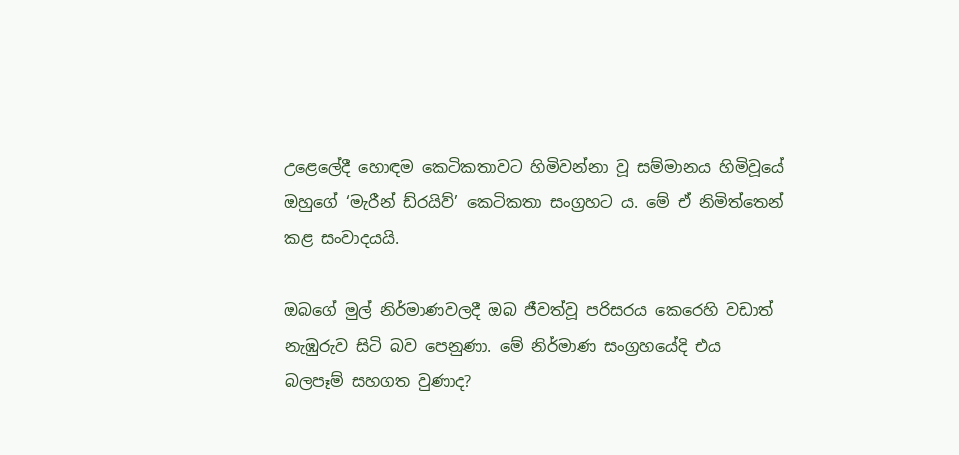උළෙලේදී හොඳම කෙටිකතාවට හිමිවන්නා වූ සම්මානය හිමිවූයේ ඔහුගේ ‘මැරීන් ඩ්රයිව්’ කෙටිකතා සංග්‍රහට ය. මේ ඒ නිමිත්තෙන් කළ සංවාදයයි.

ඔබගේ මුල් නිර්මාණවලදී ඔබ ජීවත්වූ පරිසරය කෙරෙහි වඩාත් නැඹුරුව සිටි බව පෙනුණා. මේ නිර්මාණ සංග්‍රහයේදි එය බලපෑම් සහගත වුණාද?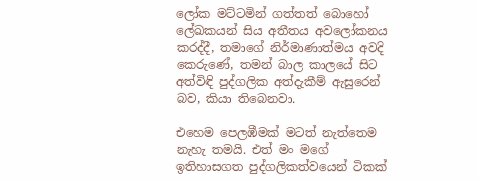ලෝක මට්ටමින් ගත්තත් බොහෝ ලේඛකයන් සිය අතීතය අවලෝකනය කරද්දී, තමාගේ නිර්මාණාත්මය අවදි කෙරුණේ, තමන් බාල කාලයේ සිට අත්විඳි පුද්ගලික අත්දැකීම් ඇසුරෙන් බව, කියා තිබෙනවා.

එහෙම පෙලඹීමක් මටත් නැත්තෙම නැහැ තමයි. එත් මං මගේ ඉතිහාසගත පුද්ගලිකත්වයෙන් ටිකක්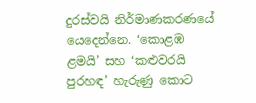දුරස්වයි නිර්මාණකරණයේ යෙදෙන්නෙ. ‘කොළඹ ළමයි’ සහ ‘කළුවරයි පුරහඳ’ හැරුණු කොට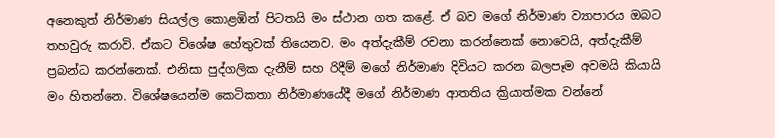අනෙකුත් නිර්මාණ සියල්ල කොළඹින් පිටතයි මං ස්ථාන ගත කළේ. ඒ බව මගේ නිර්මාණ ව්‍යාපාරය ඔබට තහවුරු කරාවි. ඒකට විශේෂ හේතුවක් තියෙනව. මං අත්දැකීම් රචනා කරන්නෙක් නොවෙයි, අත්දැකීම් ප්‍රබන්ධ කරන්නෙක්. එනිසා පුද්ගලික දැනීම් සහ රිදීම් මගේ නිර්මාණ දිවියට කරන බලපෑම අවමයි කියායි මං හිතන්නෙ. විශේෂයෙන්ම කෙටිකතා නිර්මාණයේදී මගේ නිර්මාණ ආතතිය ක්‍රියාත්මක වන්නේ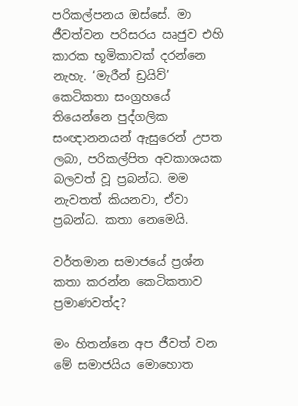පරිකල්පනය ඔස්සේ. මා ජීවත්වන පරිසරය ඍජුව එහි කාරක භූමිකාවක් දරන්නෙ නැහැ. ‘මැරීන් ඩ්‍රයිව්’ කෙටිකතා සංග්‍රහයේ තියෙන්නෙ පුද්ගලික සංඥානනයන් ඇසුරෙන් උපත ලබා, පරිකල්පිත අවකාශයක බලවත් වූ ප්‍රබන්ධ. මම නැවතත් කියනවා, ඒවා ප්‍රබන්ධ. කතා නෙමෙයි.

වර්තමාන සමාජයේ ප්‍රශ්න කතා කරන්න කෙටිකතාව ප්‍රමාණවත්ද?

මං හිතන්නෙ අප ජීවත් වන මේ සමාජයිය මොහොත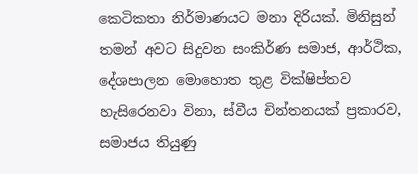කෙටිකතා නිර්මාණයට මනා දිරියක්. මිනිසුන් තමන් අවට සිදුවන සංකිර්ණ සමාජ, ආර්ථික, දේශපාලන මොහොත තුළ වික්ෂිප්තව හැසිරෙනවා විනා, ස්වීය චින්තනයක් ප්‍රකාරව, සමාජය තියුණු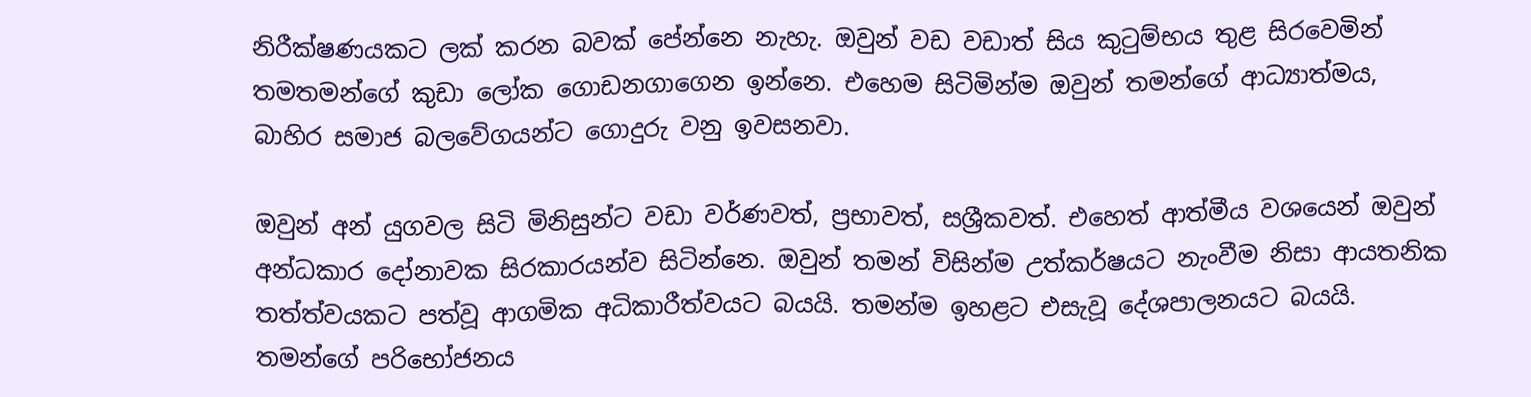නිරීක්ෂණයකට ලක් කරන බවක් පේන්නෙ නැහැ. ඔවුන් වඩ වඩාත් සිය කුටුම්භය තුළ සිරවෙමින් තමතමන්ගේ කුඩා ලෝක ගොඩනගාගෙන ඉන්නෙ. එහෙම සිටිමින්ම ඔවුන් තමන්ගේ ආධ්‍යාත්මය, බාහිර සමාජ බලවේගයන්ට ගොදුරු වනු ඉවසනවා.

ඔවුන් අන් යුගවල සිටි මිනිසුන්ට වඩා වර්ණවත්, ප්‍රභාවත්, සශ්‍රීකවත්. එහෙත් ආත්මීය වශයෙන් ඔවුන් අන්ධකාර දෝනාවක සිරකාරයන්ව සිටින්නෙ. ඔවුන් තමන් විසින්ම උත්කර්ෂයට නැංවීම නිසා ආයතනික තත්ත්වයකට පත්වූ ආගමික අධිකාරීත්වයට බයයි. තමන්ම ඉහළට එසැවූ දේශපාලනයට බයයි. තමන්ගේ පරිභෝජනය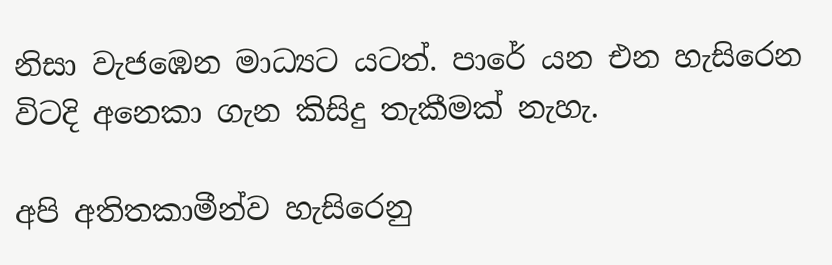නිසා වැජඹෙන මාධ්‍යට යටත්. පාරේ යන එන හැසිරෙන විටදි අනෙකා ගැන කිසිදු තැකීමක් නැහැ.

අපි අතිතකාමීන්ව හැසිරෙනු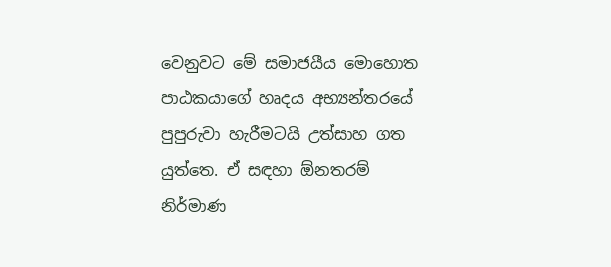වෙනුවට මේ සමාජයීය මොහොත පාඨකයාගේ හෘදය අභ්‍යන්තරයේ පුපුරුවා හැරීමටයි උත්සාහ ගත යුත්තෙ. ඒ සඳහා ඕනතරම් නිර්මාණ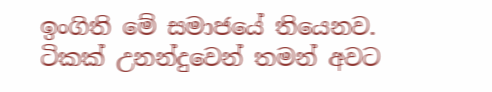ඉංගිති මේ සමාජයේ තියෙනව. ටිකක් උනන්දුවෙන් තමන් අවට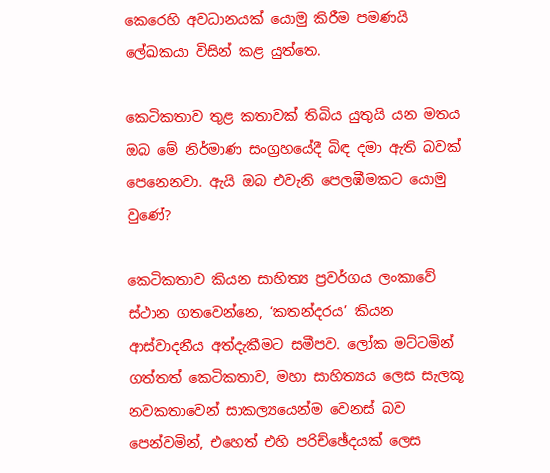කෙරෙහි අවධානයක් යොමු කිරීම පමණයි ලේඛකයා විසින් කළ යුත්තෙ.

කෙටිකතාව තුළ කතාවක් තිබිය යුතුයි යන මතය ඔබ මේ නිර්මාණ සංග්‍රහයේදී බිඳ දමා ඇති බවක් පෙනෙනවා. ඇයි ඔබ එවැනි පෙලඹීමකට යොමු වුණේ?

කෙටිකතාව කියන සාහිත්‍ය ප්‍රවර්ගය ලංකාවේ ස්ථාන ගතවෙන්නෙ, ‘කතන්දරය’ කියන ආස්වාදනීය අත්දැකීමට සමීපව. ලෝක මට්ටමින් ගත්තත් කෙටිකතාව, මහා සාහිත්‍යය ලෙස සැලකූ නවකතාවෙන් සාකල්‍යයෙන්ම වෙනස් බව පෙන්වමින්, එහෙත් එහි පරිච්ඡේදයක් ලෙස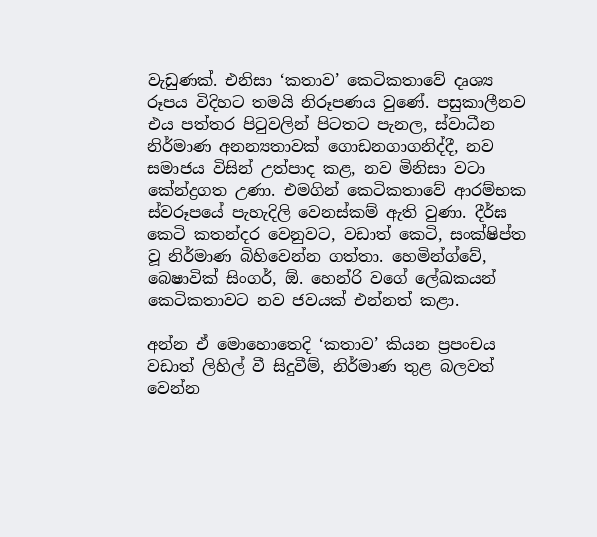වැඩුණක්. එනිසා ‘කතාව’ කෙටිකතාවේ දෘශ්‍ය රූපය විදිහට තමයි නිරූපණය වුණේ. පසුකාලීනව එය පත්තර පිටුවලින් පිටතට පැනල, ස්වාධීන නිර්මාණ අනන්‍යතාවක් ගොඩනගාගනිද්දී, නව සමාජය විසින් උත්පාද කළ, නව මිනිසා වටා කේන්ද්‍රගත උණා. එමගින් කෙටිකතාවේ ආරම්භක ස්වරූපයේ පැහැදිලි වෙනස්කම් ඇති වුණා. දීර්ඝ කෙටි කතන්දර වෙනුවට, වඩාත් කෙටි, සංක්ෂිප්ත වූ නිර්මාණ බිහිවෙන්න ගත්තා. හෙමින්ග්වේ, බෙෂාවික් සිංගර්, ඕ. හෙන්රි වගේ ලේඛකයන් කෙටිකතාවට නව ජවයක් එන්නත් කළා.

අන්න ඒ මොහොතෙදි ‘කතාව’ කියන ප්‍රපංචය වඩාත් ලිහිල් වී සිදුවීම්, නිර්මාණ තුළ බලවත් වෙන්න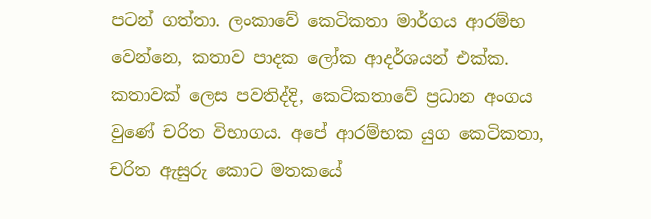පටන් ගත්තා. ලංකාවේ කෙටිකතා මාර්ගය ආරම්භ වෙන්නෙ, කතාව පාදක ලෝක ආදර්ශයන් එක්ක. කතාවක් ලෙස පවතිද්දි, කෙටිකතාවේ ප්‍රධාන අංගය වුණේ චරිත විභාගය. අපේ ආරම්භක යුග කෙටිකතා, චරිත ඇසුරු කොට මතකයේ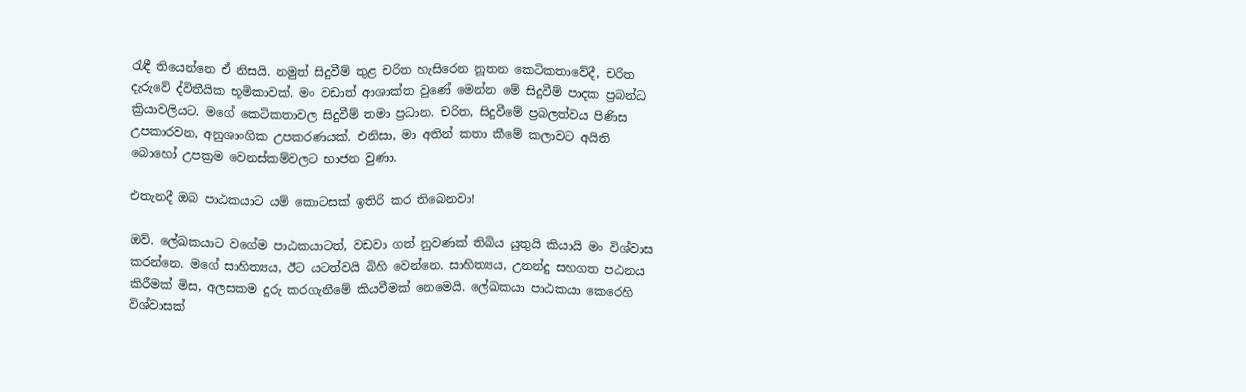රැඳී තියෙන්නෙ ඒ නිසයි. නමුත් සිදුවීම් තුළ චරිත හැසිරෙන නූතන කෙටිකතාවේදී, චරිත දැරුවේ ද්විතීයික භූමිකාවක්. මං වඩාත් ආශාක්ත වුණේ මෙන්න මේ සිදුවීම් පාදක ප්‍රබන්ධ ක්‍රියාවලියට. මගේ කෙටිකතාවල සිදුවීම් තමා ප්‍රධාන. චරිත, සිදුවීමේ ප්‍රබලත්වය පිණිස උපකාරවන, අනුශාංගික උපකරණයක්. එනිසා, මා අතින් කතා කීමේ කලාවට අයිති බොහෝ උපක්‍රම වෙනස්කම්වලට භාජන වුණා.

එතැනදී ඔබ පාඨකයාට යම් කොටසක් ඉතිරි කර තිබෙනවා!

ඔව්. ලේඛකයාට වගේම පාඨකයාටත්, වඩවා ගත් නුවණක් තිබිය යුතුයි කියායි මං විශ්වාස කරන්නෙ. මගේ සාහිත්‍යය, ඊට යටත්වයි බිහි වෙන්නෙ. සාහිත්‍යය, උනන්දු සහගත පඨනය කිරීමක් මිස, අලසකම දුරු කරගැනීමේ කියවීමක් නෙමෙයි. ලේඛකයා පාඨකයා කෙරෙහි විශ්වාසක්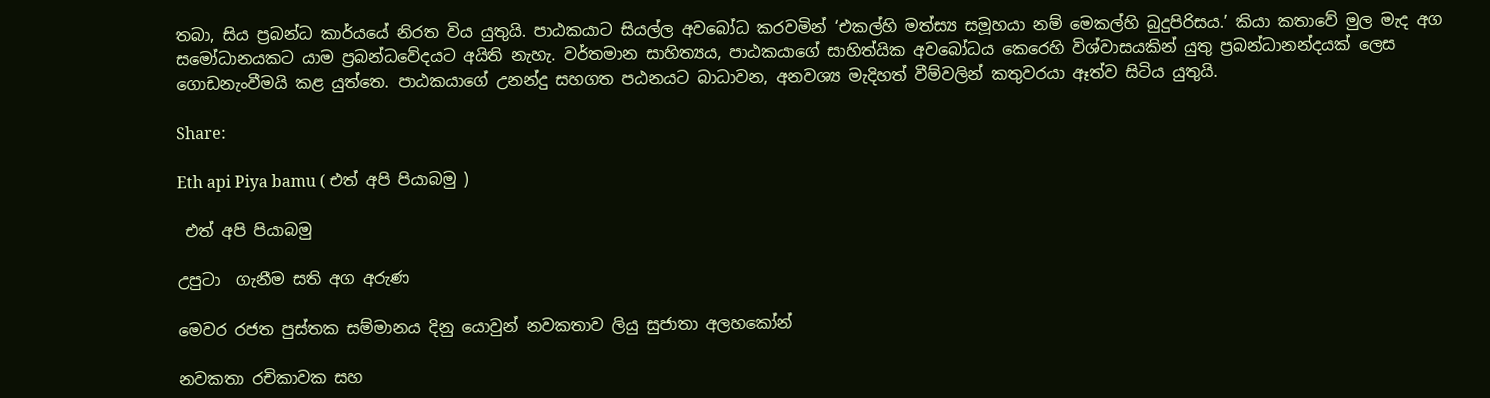තබා, සිය ප්‍රබන්ධ කාර්යයේ නිරත විය යුතුයි. පාඨකයාට සියල්ල අවබෝධ කරවමින් ‘එකල්හි මත්ස්‍ය සමූහයා නම් මෙකල්හි බුදුපිරිසය.’ කියා කතාවේ මුල මැද අග සමෝධානයකට යාම ප්‍රබන්ධවේදයට අයිති නැහැ. වර්තමාන සාහිත්‍යය, පාඨකයාගේ සාහිත්යික අවබෝධය කෙරෙහි විශ්වාසයකින් යුතු ප්‍රබන්ධානන්දයක් ලෙස ගොඩනැංවීමයි කළ යුත්තෙ. පාඨකයාගේ උනන්දු සහගත පඨනයට බාධාවන, අනවශ්‍ය මැදිහත් වීම්වලින් කතුවරයා ඈත්ව සිටිය යුතුයි.

Share:

Eth api Piya bamu ( එත් අපි පියාබමු )

 එත් අපි පියාබමු

උපුටා  ගැනීම සති අග අරුණ

මෙවර රජත පුස්තක සම්මානය දිනු යොවුන් නවකතාව ලියු සුජාතා අලහකෝන්

නවකතා රචිකාවක සහ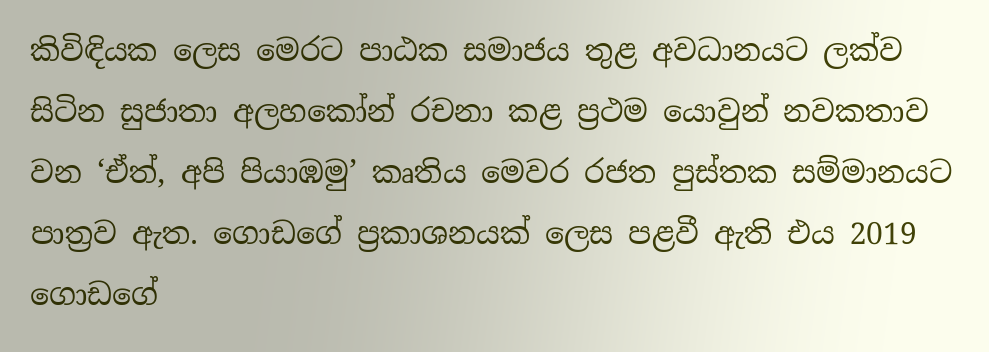කිවිඳියක ලෙස මෙරට පාඨක සමාජය තුළ අවධානයට ලක්ව සිටින සුජාතා අලහකෝන් රචනා කළ ප්‍රථම යොවුන් නවකතාව වන ‘ඒත්, අපි පියාඹමු’ කෘතිය මෙවර රජත පුස්තක සම්මානයට පාත්‍රව ඇත. ගොඩගේ ප්‍රකාශනයක් ලෙස පළවී ඇති එය 2019 ගොඩගේ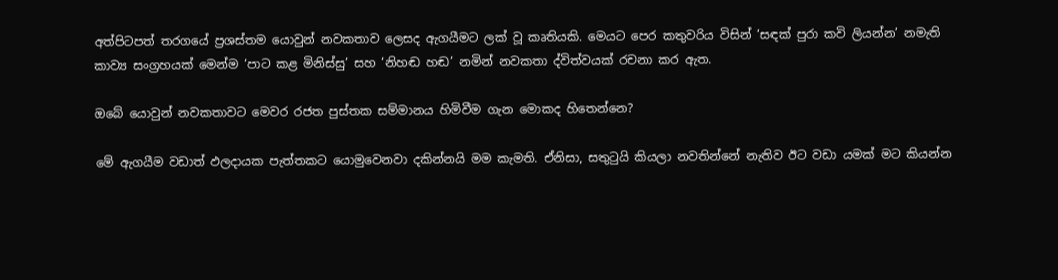අත්පිටපත් තරගයේ ප්‍රශස්තම යොවුන් නවකතාව ලෙසද ඇගයීමට ලක් වූ කෘතියකි. මෙයට පෙර කතුවරිය විසින් ‘සඳක් පුරා කවි ලියන්න’ නමැති කාව්‍ය සංග්‍රහයක් මෙන්ම ‘පාට කළ මිනිස්සු’ සහ ‘නිහඬ හඬ’ නමින් නවකතා ද්විත්වයක් රචනා කර ඇත.

ඔබේ යොවුන් නවකතාවට මෙවර රජත පුස්තක සම්මානය හිමිවීම ගැන මොකද හිතෙන්නෙ?

මේ ඇගයීම වඩාත් ඵලදායක පැත්තකට යොමුවෙනවා දකින්නයි මම කැමති. ඒනිසා, සතුටුයි කියලා නවතින්නේ නැතිව ඊට වඩා යමක් මට කියන්න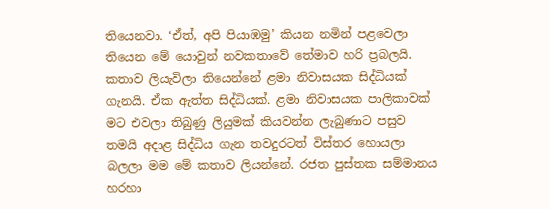තියෙනවා. ‘ඒත්, අපි පියාඹමු’ කියන නමින් පළවෙලා තියෙන මේ යොවුන් නවකතාවේ තේමාව හරි ප්‍රබලයි. කතාව ලියැවිලා තියෙන්නේ ළමා නිවාසයක සිද්ධියක් ගැනයි. ඒක ඇත්ත සිද්ධියක්. ළමා නිවාසයක පාලිකාවක් මට එවලා තිබුණු ලියුමක් කියවන්න ලැබුණාට පසුව තමයි අදාළ සිද්ධිය ගැන තවදුරටත් විස්තර හොයලා බලලා මම මේ කතාව ලියන්නේ. රජත පුස්තක සම්මානය හරහා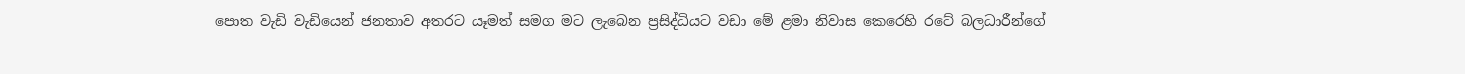පොත වැඩි වැඩියෙන් ජනතාව අතරට යෑමත් සමග මට ලැබෙන ප්‍රසිද්ධියට වඩා මේ ළමා නිවාස කෙරෙහි රටේ බලධාරීන්ගේ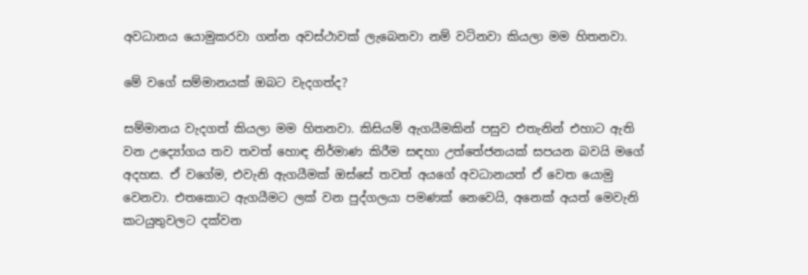අවධානය යොමුකරවා ගන්න අවස්ථාවක් ලැබෙනවා නම් වටිනවා කියලා මම හිතනවා.

මේ වගේ සම්මානයක් ඔබට වැදගත්ද?

සම්මානය වැදගත් කියලා මම හිතනවා. කිසියම් ඇගයීමකින් පසුව එතැනින් එහාට ඇති වන උද්‍යෝගය තව තවත් හොඳ නිර්මාණ කිරීම සඳහා උත්තේජනයක් සපයන බවයි මගේ අදහස. ඒ වගේම, එවැනි ඇගයීමක් ඔස්සේ තවත් අයගේ අවධානයත් ඒ වෙත යොමු වෙනවා. එතකොට ඇගයීමට ලක් වන පුද්ගලයා පමණක් නෙවෙයි, අනෙක් අයත් මෙවැනි කටයුතුවලට දක්වන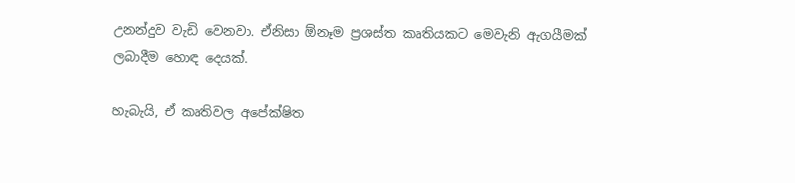උනන්දුව වැඩි වෙනවා. ඒනිසා ඕනෑම ප්‍රශස්ත කෘතියකට මෙවැනි ඇගයීමක් ලබාදීම හොඳ දෙයක්.

හැබැයි, ඒ කෘතිවල අපේක්ෂිත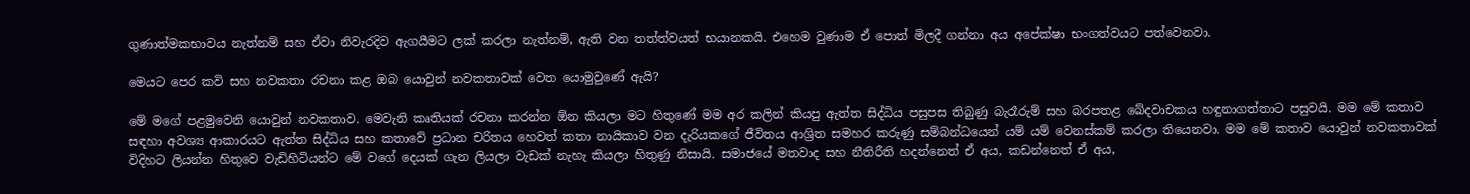ගුණාත්මකභාවය නැත්නම් සහ ඒවා නිවැරදිව ඇගයීමට ලක් කරලා නැත්නම්, ඇති වන තත්ත්වයත් භයානකයි. එහෙම වුණාම ඒ පොත් මිලදී ගන්නා අය අපේක්ෂා භංගත්වයට පත්වෙනවා.

මෙයට පෙර කවි සහ නවකතා රචනා කළ ඔබ යොවුන් නවකතාවක් වෙත යොමුවුණේ ඇයි?

මේ මගේ පළමුවෙනි යොවුන් නවකතාව. මෙවැනි කෘතියක් රචනා කරන්න ඕන කියලා මට හිතුණේ මම අර කලින් කියපු ඇත්ත සිද්ධිය පසුපස තිබුණු බැරෑරුම් සහ බරපතළ ඛේදවාචකය හඳුනාගත්තාට පසුවයි. මම මේ කතාව සඳහා අවශ්‍ය ආකාරයට ඇත්ත සිද්ධිය සහ කතාවේ ප්‍රධාන චරිතය හෙවත් කතා නායිකාව වන දැරියකගේ ජීවිතය ආශ්‍රිත සමහර කරුණු සම්බන්ධයෙන් යම් යම් වෙනස්කම් කරලා තියෙනවා. මම මේ කතාව යොවුන් නවකතාවක් විදිහට ලියන්න හිතුවෙ වැඩිහිටියන්ට මේ වගේ දෙයක් ගැන ලියලා වැඩක් නැහැ කියලා හිතුණු නිසායි. සමාජයේ මතවාද සහ නීතිරීති හදන්නෙත් ඒ අය, කඩන්නෙත් ඒ අය,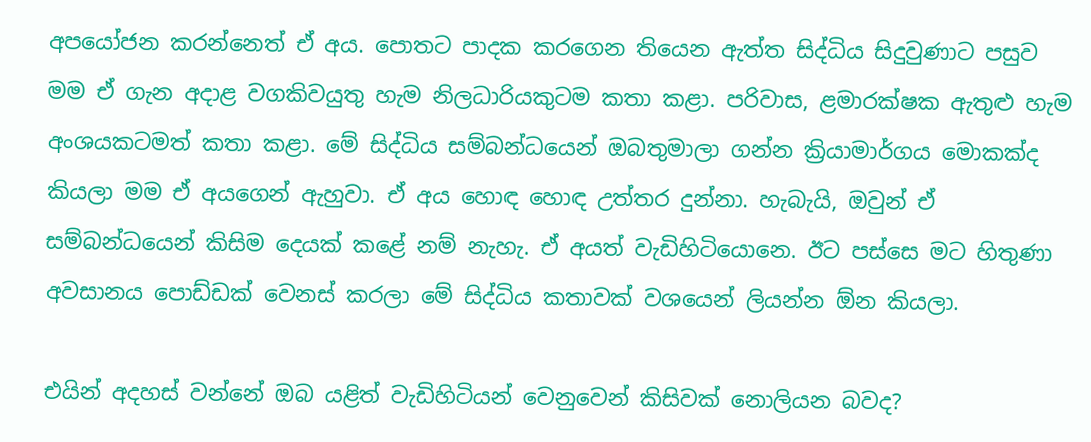අපයෝජන කරන්නෙත් ඒ අය. පොතට පාදක කරගෙන තියෙන ඇත්ත සිද්ධිය සිදුවුණාට පසුව මම ඒ ගැන අදාළ වගකිවයුතු හැම නිලධාරියකුටම කතා කළා. පරිවාස, ළමාරක්ෂක ඇතුළු හැම අංශයකටමත් කතා කළා. මේ සිද්ධිය සම්බන්ධයෙන් ඔබතුමාලා ගන්න ක්‍රියාමාර්ගය මොකක්ද කියලා මම ඒ අයගෙන් ඇහුවා. ඒ අය හොඳ හොඳ උත්තර දුන්නා. හැබැයි, ඔවුන් ඒ සම්බන්ධයෙන් කිසිම දෙයක් කළේ නම් නැහැ. ඒ අයත් වැඩිහිටියොනෙ. ඊට පස්සෙ මට හිතුණා අවසානය පොඩ්ඩක් වෙනස් කරලා මේ සිද්ධිය කතාවක් වශයෙන් ලියන්න ඕන කියලා.

එයින් අදහස් වන්නේ ඔබ යළිත් වැඩිහිටියන් වෙනුවෙන් කිසිවක් නොලියන බවද?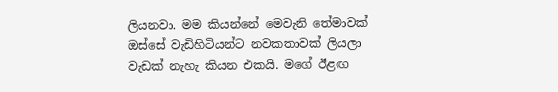ලියනවා. මම කියන්නේ මෙවැනි තේමාවක් ඔස්සේ වැඩිහිටියන්ට නවකතාවක් ලියලා වැඩක් නැහැ කියන එකයි. මගේ ඊළඟ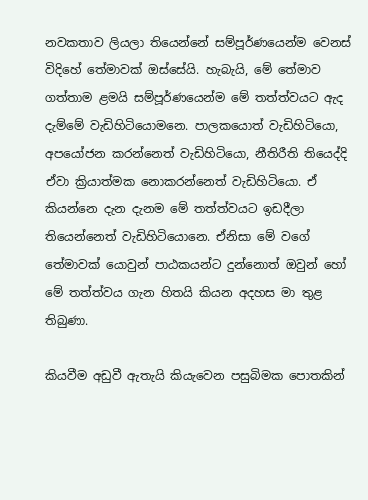නවකතාව ලියලා තියෙන්නේ සම්පූර්ණයෙන්ම වෙනස් විදිහේ තේමාවක් ඔස්සේයි. හැබැයි, මේ තේමාව ගත්තාම ළමයි සම්පූර්ණයෙන්ම මේ තත්ත්වයට ඇද දැම්මේ වැඩිහිටියොමනෙ. පාලකයොත් වැඩිහිටියො, අපයෝජන කරන්නෙත් වැඩිහිටියො, නීතිරීති තියෙද්දි ඒවා ක්‍රියාත්මක නොකරන්නෙත් වැඩිහිටියො. ඒ කියන්නෙ දැන දැනම මේ තත්ත්වයට ඉඩදීලා තියෙන්නෙත් වැඩිහිටියොනෙ. ඒනිසා මේ වගේ තේමාවක් යොවුන් පාඨකයන්ට දුන්නොත් ඔවුන් හෝ මේ තත්ත්වය ගැන හිතයි කියන අදහස මා තුළ තිබුණා.

කියවීම අඩුවී ඇතැයි කියැවෙන පසුබිමක පොතකින්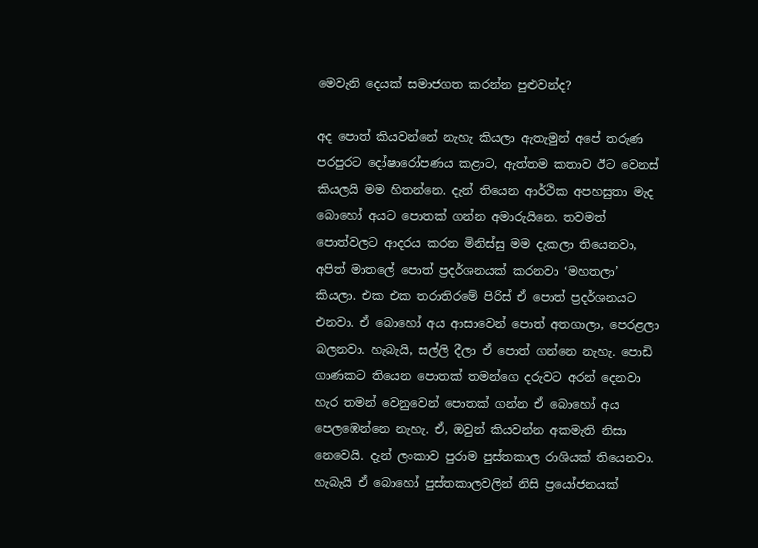මෙවැනි දෙයක් සමාජගත කරන්න පුළුවන්ද?

අද පොත් කියවන්නේ නැහැ කියලා ඇතැමුන් අපේ තරුණ පරපුරට දෝෂාරෝපණය කළාට, ඇත්තම කතාව ඊට වෙනස් කියලයි මම හිතන්නෙ. දැන් තියෙන ආර්ථික අපහසුතා මැද බොහෝ අයට පොතක් ගන්න අමාරුයිනෙ. තවමත් පොත්වලට ආදරය කරන මිනිස්සු මම දැකලා තියෙනවා, අපිත් මාතලේ පොත් ප්‍රදර්ශනයක් කරනවා ‘මහතලා’ කියලා. එක එක තරාතිරමේ පිරිස් ඒ පොත් ප්‍රදර්ශනයට එනවා. ඒ බොහෝ අය ආසාවෙන් පොත් අතගාලා, පෙරළලා බලනවා. හැබැයි, සල්ලි දීලා ඒ පොත් ගන්නෙ නැහැ. පොඩි ගාණකට තියෙන පොතක් තමන්ගෙ දරුවට අරන් දෙනවා හැර තමන් වෙනුවෙන් පොතක් ගන්න ඒ බොහෝ අය පෙලඹෙන්නෙ නැහැ. ඒ, ඔවුන් කියවන්න අකමැති නිසා නෙවෙයි. දැන් ලංකාව පුරාම පුස්තකාල රාශියක් තියෙනවා. හැබැයි ඒ බොහෝ පුස්තකාලවලින් නිසි ප්‍රයෝජනයක්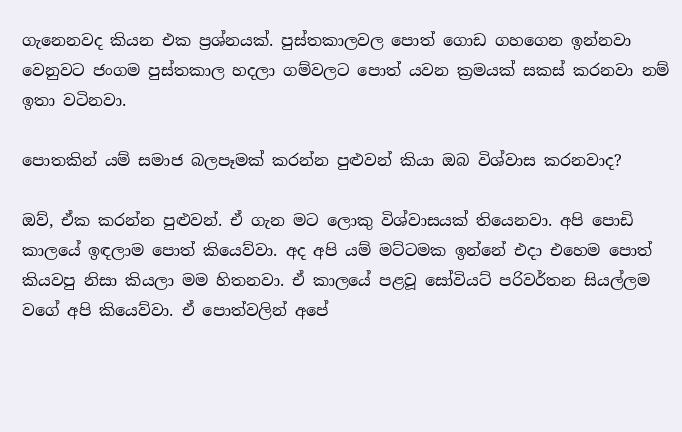ගැනෙනවද කියන එක ප්‍රශ්නයක්. පුස්තකාලවල පොත් ගොඩ ගහගෙන ඉන්නවා වෙනුවට ජංගම පුස්තකාල හදලා ගම්වලට පොත් යවන ක්‍රමයක් සකස් කරනවා නම් ඉතා වටිනවා.

පොතකින් යම් සමාජ බලපෑමක් කරන්න පුළුවන් කියා ඔබ විශ්වාස කරනවාද?

ඔව්, ඒක කරන්න පුළුවන්. ඒ ගැන මට ලොකු විශ්වාසයක් තියෙනවා. අපි පොඩි කාලයේ ඉඳලාම පොත් කියෙව්වා. අද අපි යම් මට්ටමක ඉන්නේ එදා එහෙම පොත් කියවපු නිසා කියලා මම හිතනවා. ඒ කාලයේ පළවූ සෝවියට් පරිවර්තන සියල්ලම වගේ අපි කියෙව්වා. ඒ පොත්වලින් අපේ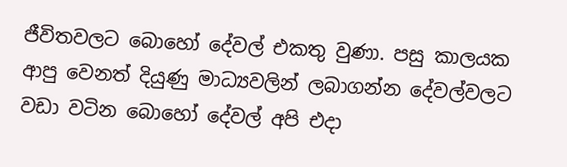ජීවිතවලට බොහෝ දේවල් එකතු වුණා. පසු කාලයක ආපු වෙනත් දියුණු මාධ්‍යවලින් ලබාගන්න දේවල්වලට වඩා වටින බොහෝ දේවල් අපි එදා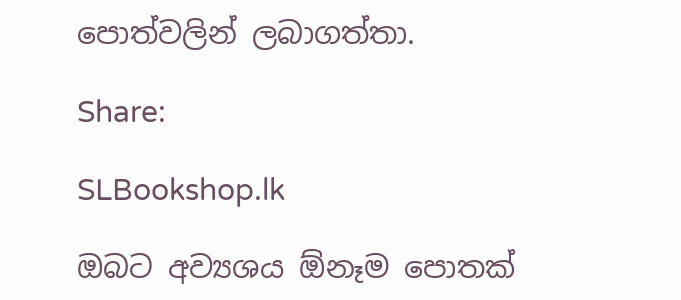පොත්වලින් ලබාගත්තා.

Share:

SLBookshop.lk

ඔබට අව්‍යශය ඕනෑම පොතක්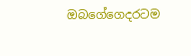ඔබගේගෙදරටම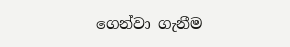ගෙන්වා ගැනීම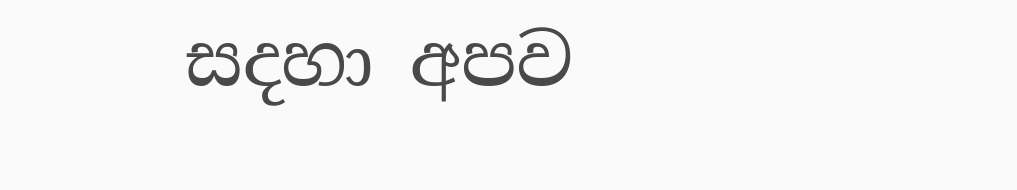සදහා අපව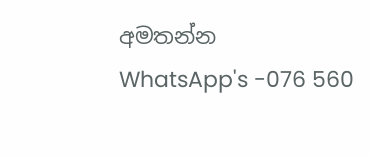අමතන්න
WhatsApp's -076 560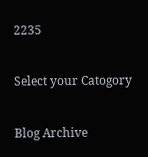2235

Select your Catogory

Blog Archive